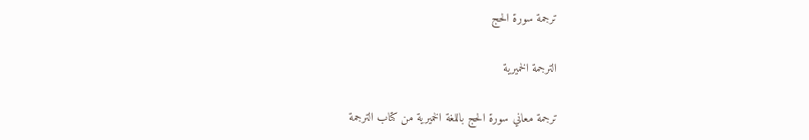ترجمة سورة الحج

الترجمة الخميرية

ترجمة معاني سورة الحج باللغة الخميرية من كتاب الترجمة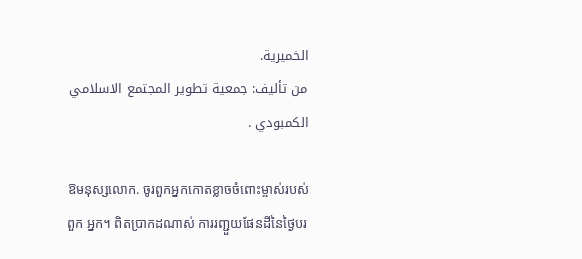الخميرية.
من تأليف: جمعية تطوير المجتمع الاسلامي الكمبودي .

ឱមនុស្សលោក. ចូរពួកអ្នកកោតខ្លាចចំពោះម្ចាស់របស់ពួក អ្នក។ ពិតប្រាកដណាស់ ការរញ្ជួយផែនដីនៃថ្ងៃបរ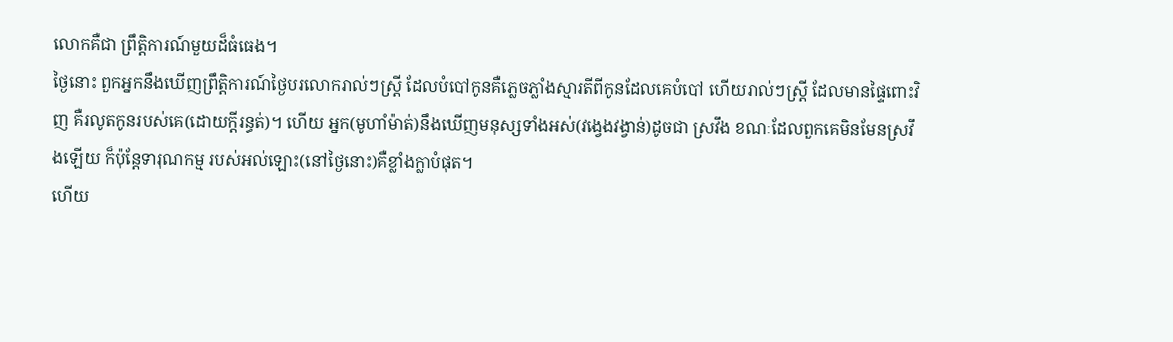លោកគឺជា ព្រឹត្ដិការណ៍មួយដ៏ធំធេង។
ថ្ងៃនោះ ពួកអ្នកនឹងឃើញព្រឹត្ដិការណ៍ថ្ងៃបរលោករាល់ៗស្ដ្រី ដែលបំបៅកូនគឺភេ្លចភ្លាំងស្មារតីពីកូនដែលគេបំបៅ ហើយរាល់ៗស្ដ្រី ដែលមានផ្ទៃពោះវិញ គឺរលូតកូនរបស់គេ(ដោយក្ដីរន្ធត់)។ ហើយ អ្នក(មូហាំម៉ាត់)នឹងឃើញមនុស្សទាំងអស់(វងេ្វងវង្វាន់)ដូចជា ស្រវឹង ខណៈដែលពួកគេមិនមែនស្រវឹងឡើយ ក៏ប៉ុន្ដែទារុណកម្ម របស់អល់ឡោះ(នៅថ្ងៃនោះ)គឺខ្លាំងក្លាបំផុត។
ហើយ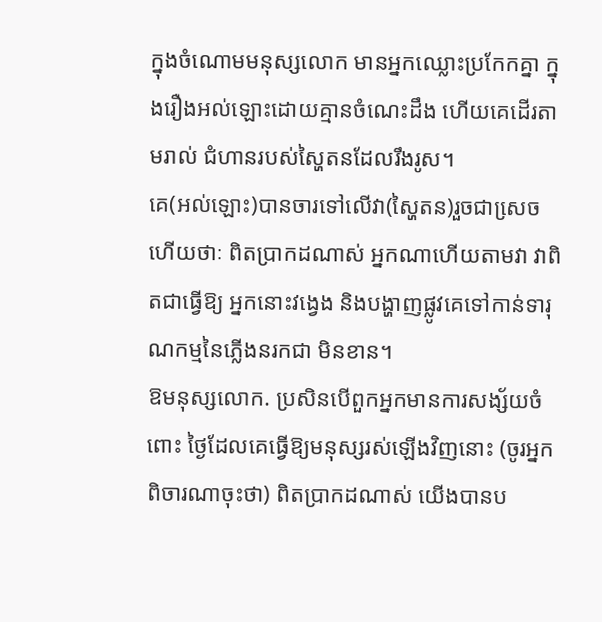ក្នុងចំណោមមនុស្សលោក មានអ្នកឈ្លោះប្រកែកគ្នា ក្នុងរឿងអល់ឡោះដោយគ្មានចំណេះដឹង ហើយគេដើរតាមរាល់ ជំហានរបស់ស្ហៃតនដែលរឹងរូស។
គេ(អល់ឡោះ)បានចារទៅលើវា(ស្ហៃតន)រួចជាសេ្រច ហើយថាៈ ពិតប្រាកដណាស់ អ្នកណាហើយតាមវា វាពិតជាធ្វើឱ្យ អ្នកនោះវងេ្វង និងបង្ហាញផ្លូវគេទៅកាន់ទារុណកម្មនៃភ្លើងនរកជា មិនខាន។
ឱមនុស្សលោក. ប្រសិនបើពួកអ្នកមានការសង្ស័យចំពោះ ថ្ងៃដែលគេធ្វើឱ្យមនុស្សរស់ឡើងវិញនោះ (ចូរអ្នកពិចារណាចុះថា) ពិតប្រាកដណាស់ យើងបានប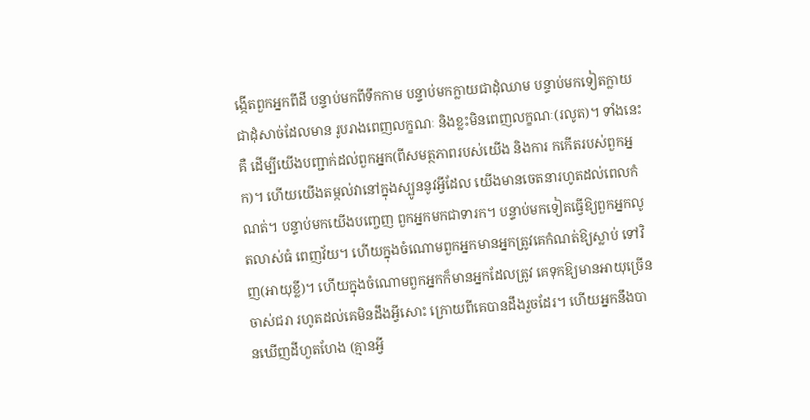ង្កើតពួកអ្នកពីដី បន្ទាប់មកពីទឹកកាម បន្ទាប់មកក្លាយជាដុំឈាម បន្ទាប់មកទៀតក្លាយជាដុំសាច់ដែលមាន រូបរាងពេញលក្ខណៈ និងខ្លះមិនពេញលក្ខណៈ(រលូត)។ ទាំងនេះគឺ ដើម្បីយើងបញ្ជាក់ដល់ពួកអ្នក(ពីសមត្ថភាពរបស់យើង និងការ កកើតរបស់ពួកអ្នក)។ ហើយយើងតម្កល់វានៅក្នុងស្បូននូវអ្វីដែល យើងមានចេតនារហូតដល់ពេលកំណត់។ បន្ទាប់មកយើងបពោ្ចញ ពួកអ្នកមកជាទារក។ បន្ទាប់មកទៀតធ្វើឱ្យពួកអ្នកលូតលាស់ធំ ពេញវ័យ។ ហើយក្នុងចំណោមពួកអ្នកមានអ្នកត្រូវគេកំណត់ឱ្យស្លាប់ ទៅវិញ(អាយុខ្លី)។ ហើយក្នុងចំណោមពួកអ្នកក៏មានអ្នកដែលត្រូវ គេទុកឱ្យមានអាយុច្រើន ចាស់ជរា រហូតដល់គេមិនដឹងអ្វីសោះ ក្រោយពីគេបានដឹងរួចដែរ។ ហើយអ្នកនឹងបានឃើញដីហួតហែង (គ្មានអ្វី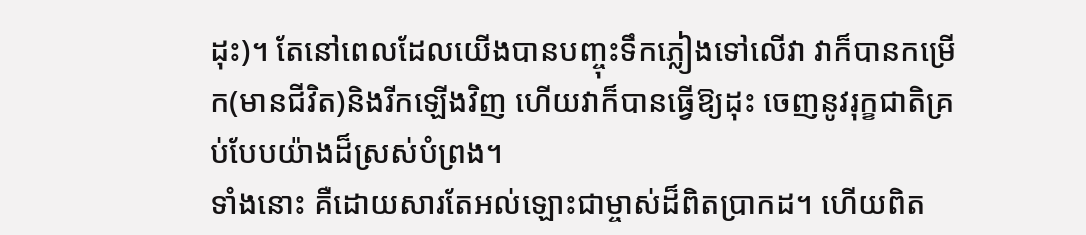ដុះ)។ តែនៅពេលដែលយើងបានបញ្ចុះទឹកភ្លៀងទៅលើវា វាក៏បានកម្រើក(មានជីវិត)និងរីកឡើងវិញ ហើយវាក៏បានធ្វើឱ្យដុះ ចេញនូវរុក្ខជាតិគ្រប់បែបយ៉ាងដ៏ស្រស់បំព្រង។
ទាំងនោះ គឺដោយសារតែអល់ឡោះជាម្ចាស់ដ៏ពិតប្រាកដ។ ហើយពិត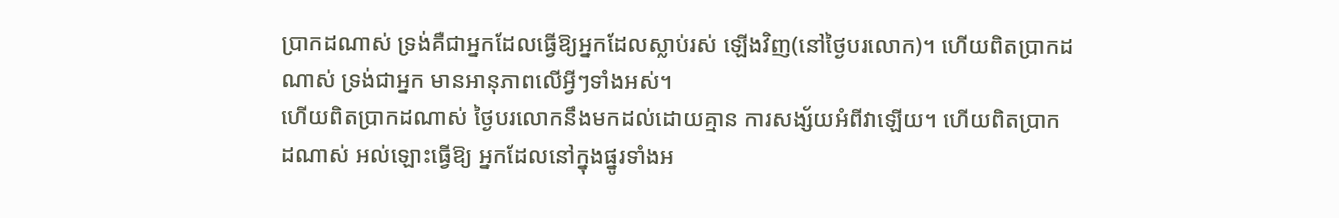ប្រាកដណាស់ ទ្រង់គឺជាអ្នកដែលធ្វើឱ្យអ្នកដែលស្លាប់រស់ ឡើងវិញ(នៅថ្ងៃបរលោក)។ ហើយពិតប្រាកដណាស់ ទ្រង់ជាអ្នក មានអានុភាពលើអ្វីៗទាំងអស់។
ហើយពិតប្រាកដណាស់ ថ្ងៃបរលោកនឹងមកដល់ដោយគ្មាន ការសង្ស័យអំពីវាឡើយ។ ហើយពិតប្រាកដណាស់ អល់ឡោះធ្វើឱ្យ អ្នកដែលនៅក្នុងផ្នូរទាំងអ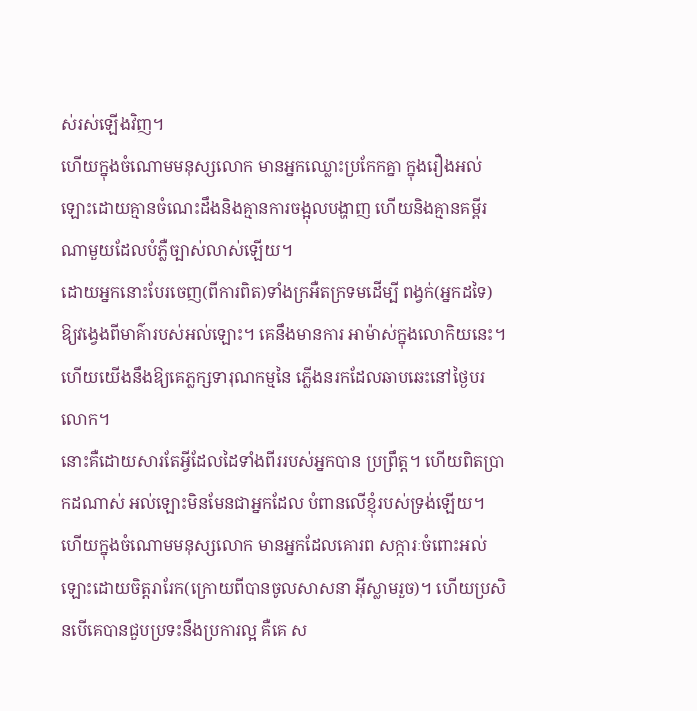ស់រស់ឡើងវិញ។
ហើយក្នុងចំណោមមនុស្សលោក មានអ្នកឈ្លោះប្រកែកគ្នា ក្នុងរឿងអល់ឡោះដោយគ្មានចំណេះដឹងនិងគ្មានការចង្អុលបង្ហាញ ហើយនិងគ្មានគម្ពីរណាមួយដែលបំភ្លឺច្បាស់លាស់ឡើយ។
ដោយអ្នកនោះបែរចេញ(ពីការពិត)ទាំងក្រអឺតក្រទមដើម្បី ពង្វក់(អ្នកដទៃ)ឱ្យវងេ្វងពីមាគ៌ារបស់អល់ឡោះ។ គេនឹងមានការ អាម៉ាស់ក្នុងលោកិយនេះ។ ហើយយើងនឹងឱ្យគេភ្លក្សទារុណកម្មនៃ ភ្លើងនរកដែលឆាបឆេះនៅថ្ងៃបរលោក។
នោះគឺដោយសារតែអ្វីដែលដៃទាំងពីររបស់អ្នកបាន ប្រព្រឹត្ដ។ ហើយពិតប្រាកដណាស់ អល់ឡោះមិនមែនជាអ្នកដែល បំពានលើខ្ញុំរបស់ទ្រង់ឡើយ។
ហើយក្នុងចំណោមមនុស្សលោក មានអ្នកដែលគោរព សក្ការៈចំពោះអល់ឡោះដោយចិត្ដរារែក(ក្រោយពីបានចូលសាសនា អ៊ីស្លាមរួច)។ ហើយប្រសិនបើគេបានជួបប្រទះនឹងប្រការល្អ គឺគេ ស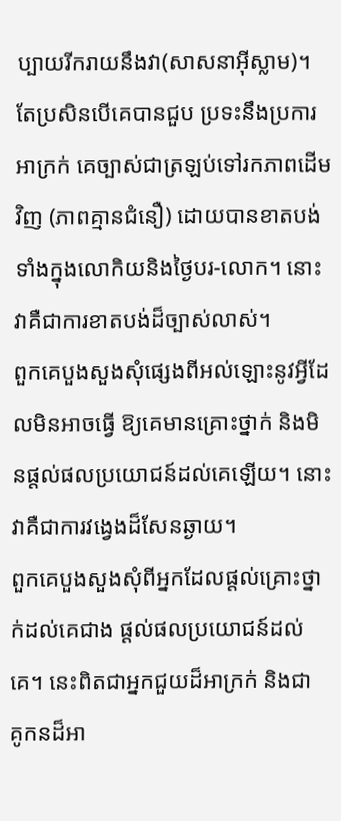ប្បាយរីករាយនឹងវា(សាសនាអ៊ីស្លាម)។ តែប្រសិនបើគេបានជួប ប្រទះនឹងប្រការអាក្រក់ គេច្បាស់ជាត្រឡប់ទៅរកភាពដើមវិញ (ភាពគ្មានជំនឿ) ដោយបានខាតបង់ទាំងក្នុងលោកិយនិងថ្ងៃបរ-លោក។ នោះវាគឺជាការខាតបង់ដ៏ច្បាស់លាស់។
ពួកគេបួងសួងសុំផេ្សងពីអល់ឡោះនូវអ្វីដែលមិនអាចធ្វើ ឱ្យគេមានគ្រោះថ្នាក់ និងមិនផ្តល់ផលប្រយោជន៍ដល់គេឡើយ។ នោះវាគឺជាការវងេ្វងដ៏សែនឆ្ងាយ។
ពួកគេបួងសួងសុំពីអ្នកដែលផ្ដល់គ្រោះថ្នាក់ដល់គេជាង ផ្ដល់ផលប្រយោជន៍ដល់គេ។ នេះពិតជាអ្នកជួយដ៏អាក្រក់ និងជា គូកនដ៏អា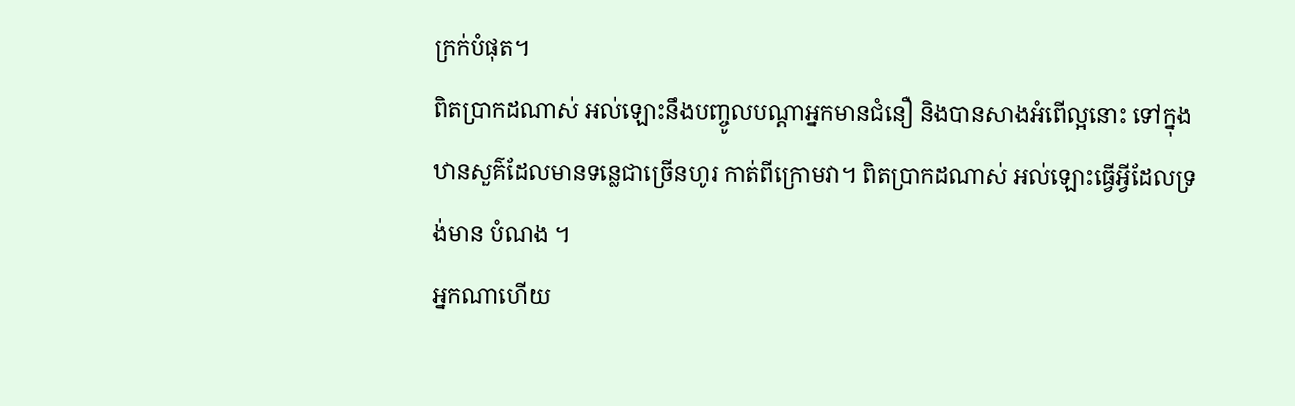ក្រក់បំផុត។
ពិតប្រាកដណាស់ អល់ឡោះនឹងបញ្ចូលបណ្ដាអ្នកមានជំនឿ និងបានសាងអំពើល្អនោះ ទៅក្នុងឋានសួគ៌ដែលមានទនេ្លជាច្រើនហូរ កាត់ពីក្រោមវា។ ពិតប្រាកដណាស់ អល់ឡោះធ្វើអ្វីដែលទ្រង់មាន បំណង ។
អ្នកណាហើយ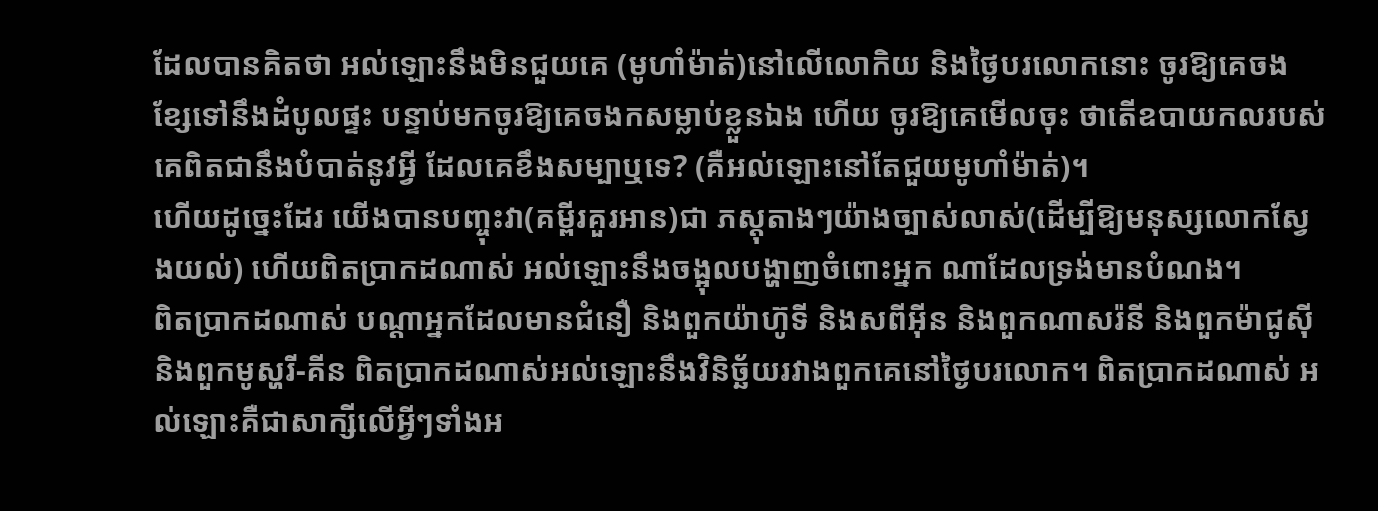ដែលបានគិតថា អល់ឡោះនឹងមិនជួយគេ (មូហាំម៉ាត់)នៅលើលោកិយ និងថ្ងៃបរលោកនោះ ចូរឱ្យគេចង ខ្សែទៅនឹងដំបូលផ្ទះ បន្ទាប់មកចូរឱ្យគេចងកសម្លាប់ខ្លួនឯង ហើយ ចូរឱ្យគេមើលចុះ ថាតើឧបាយកលរបស់គេពិតជានឹងបំបាត់នូវអ្វី ដែលគេខឹងសម្បាឬទេ? (គឺអល់ឡោះនៅតែជួយមូហាំម៉ាត់)។
ហើយដូចេ្នះដែរ យើងបានបញ្ចុះវា(គម្ពីរគួរអាន)ជា ភស្ដុតាងៗយ៉ាងច្បាស់លាស់(ដើម្បីឱ្យមនុស្សលោកស្វែងយល់) ហើយពិតប្រាកដណាស់ អល់ឡោះនឹងចង្អុលបង្ហាញចំពោះអ្នក ណាដែលទ្រង់មានបំណង។
ពិតប្រាកដណាស់ បណ្ដាអ្នកដែលមានជំនឿ និងពួកយ៉ាហ៊ូទី និងសពីអ៊ីន និងពួកណាសរ៉នី និងពួកម៉ាជូស៊ី និងពួកមូស្ហរី-គីន ពិតប្រាកដណាស់អល់ឡោះនឹងវិនិច្ឆ័យរវាងពួកគេនៅថ្ងៃបរលោក។ ពិតប្រាកដណាស់ អល់ឡោះគឺជាសាក្សីលើអ្វីៗទាំងអ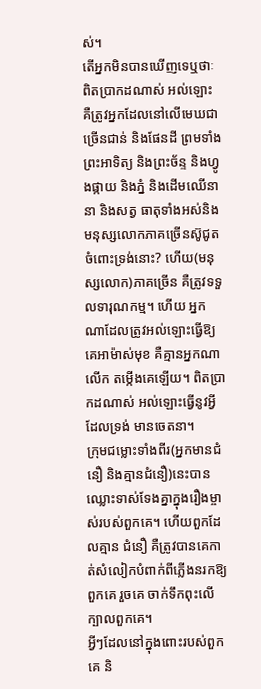ស់។
តើអ្នកមិនបានឃើញទេឬថាៈ ពិតប្រាកដណាស់ អល់ឡោះ គឺត្រូវអ្នកដែលនៅលើមេឃជាច្រើនជាន់ និងផែនដី ព្រមទាំងព្រះអាទិត្យ និងព្រះច័ន្ទ និងហ្វូងផ្កាយ និងភ្នំ និងដើមឈើនានា និងសត្វ ធាតុទាំងអស់និងមនុស្សលោកភាគច្រើនស៊ូជូតចំពោះទ្រង់នោះ? ហើយ(មនុស្សលោក)ភាគច្រើន គឺត្រូវទទួលទារុណកម្ម។ ហើយ អ្នកណាដែលត្រូវអល់ឡោះធ្វើឱ្យគេអាម៉ាស់មុខ គឺគ្មានអ្នកណាលើក តម្កើងគេឡើយ។ ពិតប្រាកដណាស់ អល់ឡោះធ្វើនូវអ្វីដែលទ្រង់ មានចេតនា។
ក្រុមជម្លោះទាំងពីរ(អ្នកមានជំនឿ និងគ្មានជំនឿ)នេះបាន ឈ្លោះទាស់ទែងគ្នាក្នុងរឿងម្ចាស់របស់ពួកគេ។ ហើយពួកដែលគ្មាន ជំនឿ គឺត្រូវបានគេកាត់សំលៀកបំពាក់ពីភ្លើងនរកឱ្យពួកគេ រួចគេ ចាក់ទឹកពុះលើក្បាលពួកគេ។
អ្វីៗដែលនៅក្នុងពោះរបស់ពួកគេ និ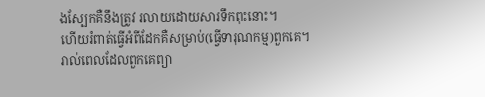ងស្បែកគឺនឹងត្រូវ រលាយដោយសារទឹកពុះនោះ។
ហើយរំពាត់ធ្វើអំពីដែកគឺសម្រាប់(ធ្វើទារុណកម្ម)ពួកគេ។
រាល់ពេលដែលពួកគេព្យា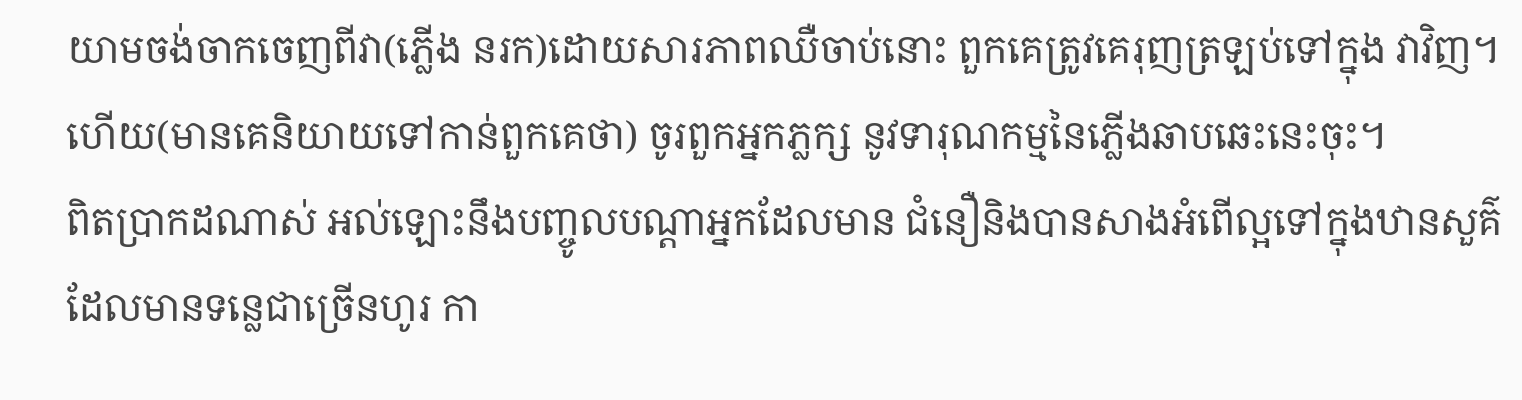យាមចង់ចាកចេញពីវា(ភ្លើង នរក)ដោយសារភាពឈឺចាប់នោះ ពួកគេត្រូវគេរុញត្រឡប់ទៅក្នុង វាវិញ។ ហើយ(មានគេនិយាយទៅកាន់ពួកគេថា) ចូរពួកអ្នកភ្លក្ស នូវទារុណកម្មនៃភ្លើងឆាបឆេះនេះចុះ។
ពិតប្រាកដណាស់ អល់ឡោះនឹងបញ្ចូលបណ្ដាអ្នកដែលមាន ជំនឿនិងបានសាងអំពើល្អទៅក្នុងឋានសួគ៌ដែលមានទនេ្លជាច្រើនហូរ កា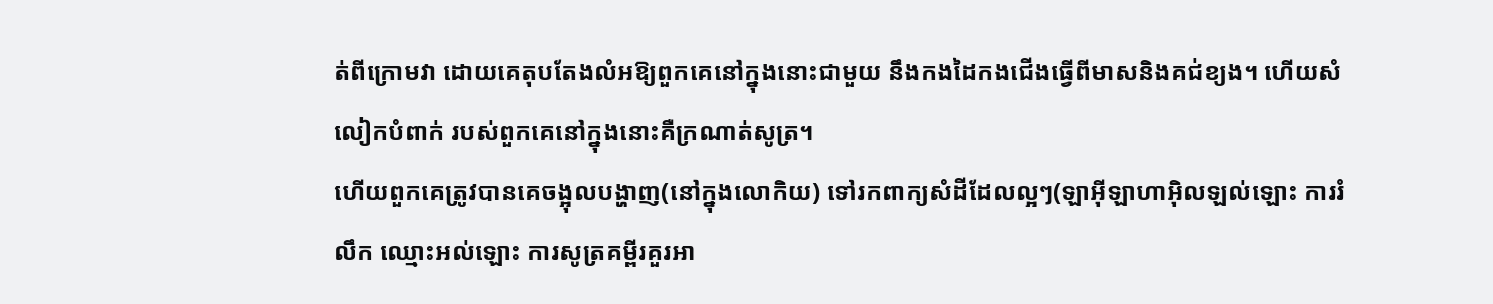ត់ពីក្រោមវា ដោយគេតុបតែងលំអឱ្យពួកគេនៅក្នុងនោះជាមួយ នឹងកងដៃកងជើងធ្វើពីមាសនិងគជ់ខ្យង។ ហើយសំលៀកបំពាក់ របស់ពួកគេនៅក្នុងនោះគឺក្រណាត់សូត្រ។
ហើយពួកគេត្រូវបានគេចង្អុលបង្ហាញ(នៅក្នុងលោកិយ) ទៅរកពាក្យសំដីដែលល្អៗ(ឡាអ៊ីឡាហាអ៊ិលឡល់ឡោះ ការរំលឹក ឈ្មោះអល់ឡោះ ការសូត្រគម្ពីរគួរអា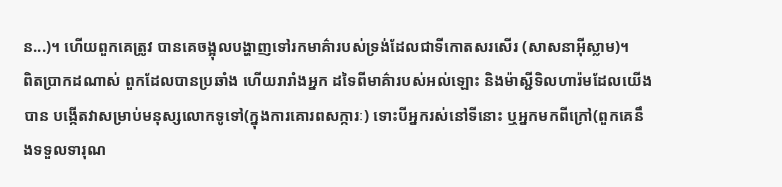ន...)។ ហើយពួកគេត្រូវ បានគេចង្អុលបង្ហាញទៅរកមាគ៌ារបស់ទ្រង់ដែលជាទីកោតសរសើរ (សាសនាអ៊ីស្លាម)។
ពិតប្រាកដណាស់ ពួកដែលបានប្រឆាំង ហើយរារាំងអ្នក ដទៃពីមាគ៌ារបស់អល់ឡោះ និងម៉ាស្ជីទិលហារ៉មដែលយើងបាន បង្កើតវាសម្រាប់មនុស្សលោកទូទៅ(ក្នុងការគោរពសក្ការៈ) ទោះបីអ្នករស់នៅទីនោះ ឬអ្នកមកពីក្រៅ(ពួកគេនឹងទទួលទារុណ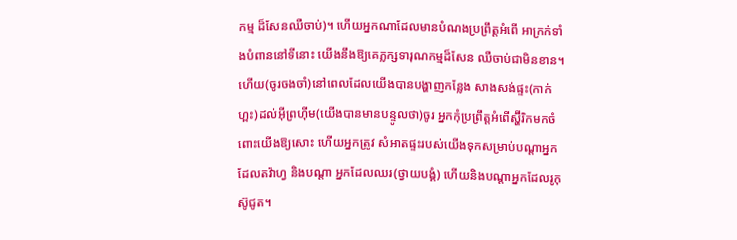កម្ម ដ៏សែនឈឺចាប់)។ ហើយអ្នកណាដែលមានបំណងប្រព្រឹត្ដអំពើ អាក្រក់ទាំងបំពាននៅទីនោះ យើងនឹងឱ្យគេភ្លក្សទារុណកម្មដ៏សែន ឈឺចាប់ជាមិនខាន។
ហើយ(ចូរចងចាំ)នៅពេលដែលយើងបានបង្ហាញកន្លែង សាងសង់ផ្ទះ(កាក់ហ្ពះ)ដល់អ៊ីព្រហ៊ីម(យើងបានមានបន្ទូលថា)ចូរ អ្នកកុំប្រព្រឹត្ដអំពើស្ហ៊ីរិកមកចំពោះយើងឱ្យសោះ ហើយអ្នកត្រូវ សំអាតផ្ទះរបស់យើងទុកសម្រាប់បណ្ដាអ្នកដែលតវ៉ាហ្វ និងបណ្ដា អ្នកដែលឈរ(ថ្វាយបង្គំ) ហើយនិងបណ្ដាអ្នកដែលរូកុស៊ូជូត។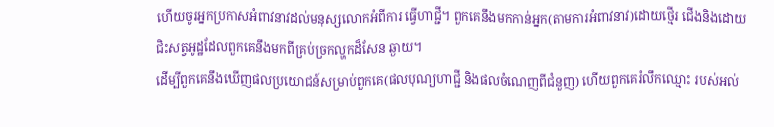ហើយចូរអ្នកប្រកាសអំពាវនាវដល់មនុស្សលោកអំពីការ ធ្វើហាជ្ជី។ ពួកគេនឹងមកកាន់អ្នក(តាមការអំពាវនាវ)ដោយថ្មើរ ជើងនិងដោយជិះសត្វអូដ្ឋដែលពួកគេនឹងមកពីគ្រប់ច្រកល្ហកដ៏សែន ឆ្ងាយ។
ដើម្បីពួកគេនឹងឃើញផលប្រយោជន៍សម្រាប់ពួកគេ(ផលបុណ្យហាជ្ជី និងផលចំណេញពីជំនួញ) ហើយពួកគេរំលឹកឈ្មោះ របស់អល់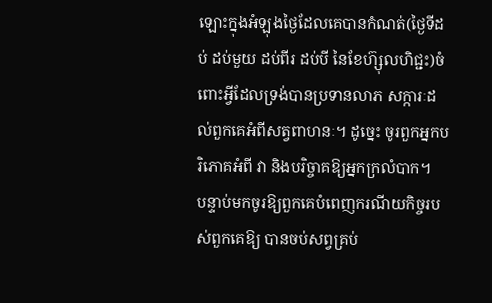ឡោះក្នុងអំឡុងថ្ងៃដែលគេបានកំណត់(ថ្ងៃទីដប់ ដប់មួយ ដប់ពីរ ដប់បី នៃខែហ៊្សុលហិជ្ជះ)ចំពោះអ្វីដែលទ្រង់បានប្រទានលាភ សក្ការៈដល់ពួកគេអំពីសត្វពាហនៈ។ ដូចេ្នះ ចូរពួកអ្នកបរិភោគអំពី វា និងបរិច្ចាគឱ្យអ្នកក្រលំបាក។
បន្ទាប់មកចូរឱ្យពួកគេបំពេញករណីយកិច្ចរបស់ពួកគេឱ្យ បានចប់សព្វគ្រប់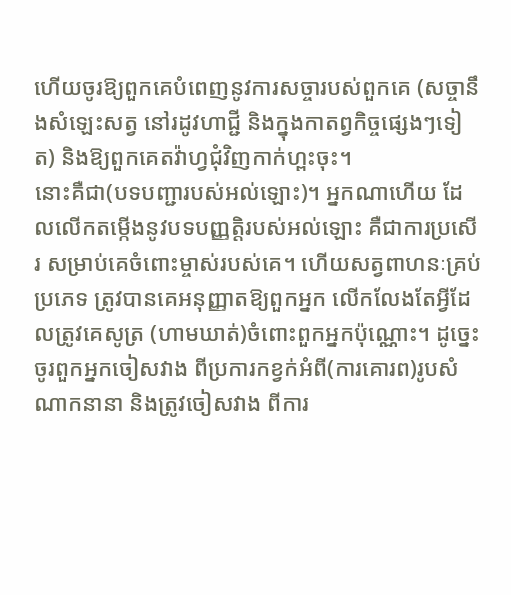ហើយចូរឱ្យពួកគេបំពេញនូវការសច្ចារបស់ពួកគេ (សច្ចានឹងសំឡេះសត្វ នៅរដូវហាជ្ជី និងក្នុងកាតព្វកិច្ចផេ្សងៗទៀត) និងឱ្យពួកគេតវ៉ាហ្វជុំវិញកាក់ហ្ពះចុះ។
នោះគឺជា(បទបញ្ជារបស់អល់ឡោះ)។ អ្នកណាហើយ ដែលលើកតម្កើងនូវបទបញ្ញត្ដិរបស់អល់ឡោះ គឺជាការប្រសើរ សម្រាប់គេចំពោះម្ចាស់របស់គេ។ ហើយសត្វពាហនៈគ្រប់ប្រភេទ ត្រូវបានគេអនុញ្ញាតឱ្យពួកអ្នក លើកលែងតែអ្វីដែលត្រូវគេសូត្រ (ហាមឃាត់)ចំពោះពួកអ្នកប៉ុណ្ណោះ។ ដូចេ្នះ ចូរពួកអ្នកចៀសវាង ពីប្រការកខ្វក់អំពី(ការគោរព)រូបសំណាកនានា និងត្រូវចៀសវាង ពីការ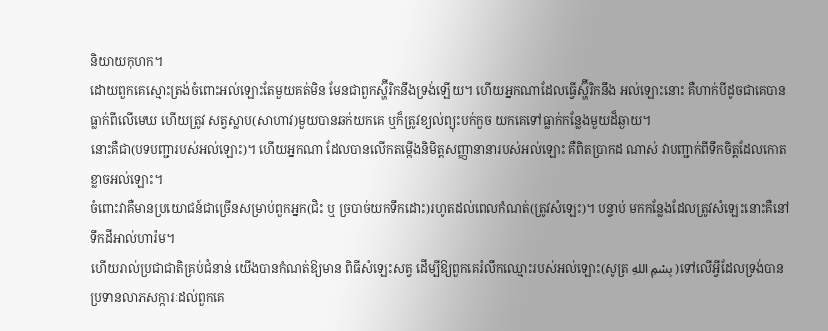និយាយកុហក។
ដោយពួកគេស្មោះត្រង់ចំពោះអល់ឡោះតែមួយគត់មិន មែនជាពួកស្ហ៊ីរិកនឹងទ្រង់ឡើយ។ ហើយអ្នកណាដែលធ្វើស្ហ៊ីរិកនឹង អល់ឡោះនោះ គឺហាក់បីដូចជាគេបានធ្លាក់ពីលើមេឃ ហើយត្រូវ សត្វស្លាប(សាហាវ)មួយបានឆក់យកគេ ឬក៏ត្រូវខ្យល់ព្យុះបក់កួច យកគេទៅធ្លាក់កន្លែងមួយដ៏ឆ្ងាយ។
នោះគឺជា(បទបញ្ជារបស់អល់ឡោះ)។ ហើយអ្នកណា ដែលបានលើកតម្កើងនិមិត្ដសញ្ញានានារបស់អល់ឡោះ គឺពិតប្រាកដ ណាស់ វាបញ្ជាក់ពីទឹកចិត្ដដែលកោតខ្លាចអល់ឡោះ។
ចំពោះវាគឺមានប្រយោជន៍ជាច្រើនសម្រាប់ពួកអ្នក(ជិះ ឬ ច្របាច់យកទឹកដោះ)រហូតដល់ពេលកំណត់(ត្រូវសំឡេះ)។ បន្ទាប់ មកកន្លែងដែលត្រូវសំឡេះនោះគឺនៅទឹកដីអាល់ហារ៉ម។
ហើយរាល់ប្រជាជាតិគ្រប់ជំនាន់ យើងបានកំណត់ឱ្យមាន ពិធីសំឡេះសត្វ ដើម្បីឱ្យពួកគេរំលឹកឈ្មោះរបស់អល់ឡោះ(សូត្រ بِسْمِ اللهِ )ទៅលើអ្វីដែលទ្រង់បានប្រទានលាភសក្ការៈដល់ពួកគេ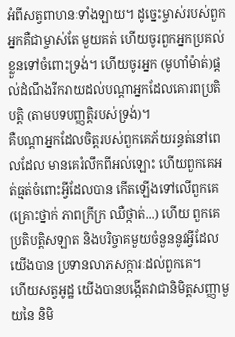អំពីសត្វពាហនៈទាំងឡាយ។ ដូចេ្នះម្ចាស់របស់ពួកអ្នកគឺជាម្ចាស់តែ មួយគត់ ហើយចូរពួកអ្នកប្រគល់ខ្លួនទៅចំពោះទ្រង់។ ហើយចូរអ្នក (មូហាំម៉ាត់)ផ្ដល់ដំណឹងរីករាយដល់បណ្ដាអ្នកដែលគោរពប្រតិបត្ដិ (តាមបទបញ្ញតិ្ដរបស់ទ្រង់)។
គឺបណ្ដាអ្នកដែលចិត្ដរបស់ពួកគេភ័យរន្ធត់នៅពេលដែល មានគេរំលឹកពីអល់ឡោះ ហើយពួកគេអត់ធ្មត់ចំពោះអ្វីដែលបាន កើតឡើងទៅលើពួកគេ(គ្រោះថ្នាក់ ភាពក្រីក្រ ឈឺថ្កាត់...) ហើយ ពួកគេប្រតិបត្ដិសឡាត និងបរិច្ចាគមួយចំនួននូវអ្វីដែលយើងបាន ប្រទានលាភសក្ការៈដល់ពួកគេ។
ហើយសត្វអូដ្ឋ យើងបានបង្កើតវាជានិមិត្ដសញ្ញាមួយនៃ និមិ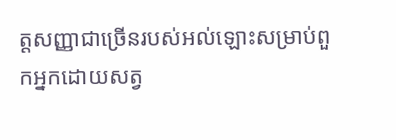ត្ដសញ្ញាជាច្រើនរបស់អល់ឡោះសម្រាប់ពួកអ្នកដោយសត្វ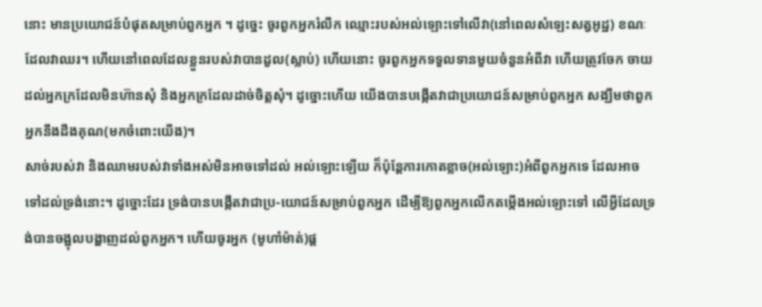នោះ មានប្រយោជន៍បំផុតសម្រាប់ពួកអ្នក ។ ដូចេ្នះ ចូរពួកអ្នករំលឹក ឈ្មោះរបស់អល់ឡោះទៅលើវា(នៅពេលសំឡេះសត្វអូដ្ឋ) ខណៈ ដែលវាឈរ។ ហើយនៅពេលដែលខ្លួនរបស់វាបានដួល(ស្លាប់) ហើយនោះ ចូរពួកអ្នកទទួលទានមួយចំនួនអំពីវា ហើយត្រូវចែក ចាយដល់អ្នកក្រដែលមិនហ៊ានសុំ និងអ្នកក្រដែលដាច់ចិត្ដសុំ។ ដូច្នោះហើយ យើងបានបង្កើតវាជាប្រយោជន៍សម្រាប់ពួកអ្នក សង្ឃឹមថាពួកអ្នកនឹងដឹងគុណ(មកចំពោះយើង)។
សាច់របស់វា និងឈាមរបស់វាទាំងអស់មិនអាចទៅដល់ អល់ឡោះឡើយ ក៏ប៉ុន្ដែការកោតខ្លាច(អល់ឡោះ)អំពីពួកអ្នកទេ ដែលអាចទៅដល់ទ្រង់នោះ។ ដូច្នោះដែរ ទ្រង់បានបង្កើតវាជាប្រ-យោជន៍សម្រាប់ពួកអ្នក ដើម្បីឱ្យពួកអ្នកលើកតម្កើងអល់ឡោះទៅ លើអ្វីដែលទ្រង់បានចង្អុលបង្ហាញដល់ពួកអ្នក។ ហើយចូរអ្នក (មូហាំម៉ាត់)ផ្ដ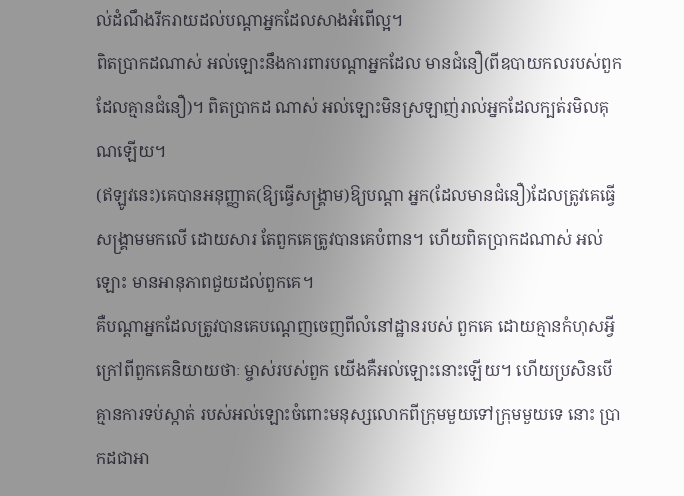ល់ដំណឹងរីករាយដល់បណ្ដាអ្នកដែលសាងអំពើល្អ។
ពិតប្រាកដណាស់ អល់ឡោះនឹងការពារបណ្ដាអ្នកដែល មានជំនឿ(ពីឧបាយកលរបស់ពួកដែលគ្មានជំនឿ)។ ពិតប្រាកដ ណាស់ អល់ឡោះមិនស្រឡាញ់រាល់អ្នកដែលក្បត់រមិលគុណឡើយ។
(ឥឡូវនេះ)គេបានអនុញ្ញាត(ឱ្យធ្វើសង្គ្រាម)ឱ្យបណ្ដា អ្នក(ដែលមានជំនឿ)ដែលត្រូវគេធ្វើសង្គ្រាមមកលើ ដោយសារ តែពួកគេត្រូវបានគេបំពាន។ ហើយពិតប្រាកដណាស់ អល់ឡោះ មានអានុភាពជួយដល់ពួកគេ។
គឺបណ្ដាអ្នកដែលត្រូវបានគេបណេ្ដញចេញពីលំនៅដ្ឋានរបស់ ពួកគេ ដោយគ្មានកំហុសអ្វីក្រៅពីពួកគេនិយាយថាៈ ម្ចាស់របស់ពួក យើងគឺអល់ឡោះនោះឡើយ។ ហើយប្រសិនបើគ្មានការទប់ស្កាត់ របស់អល់ឡោះចំពោះមនុស្សលោកពីក្រុមមួយទៅក្រុមមួយទេ នោះ ប្រាកដជាអា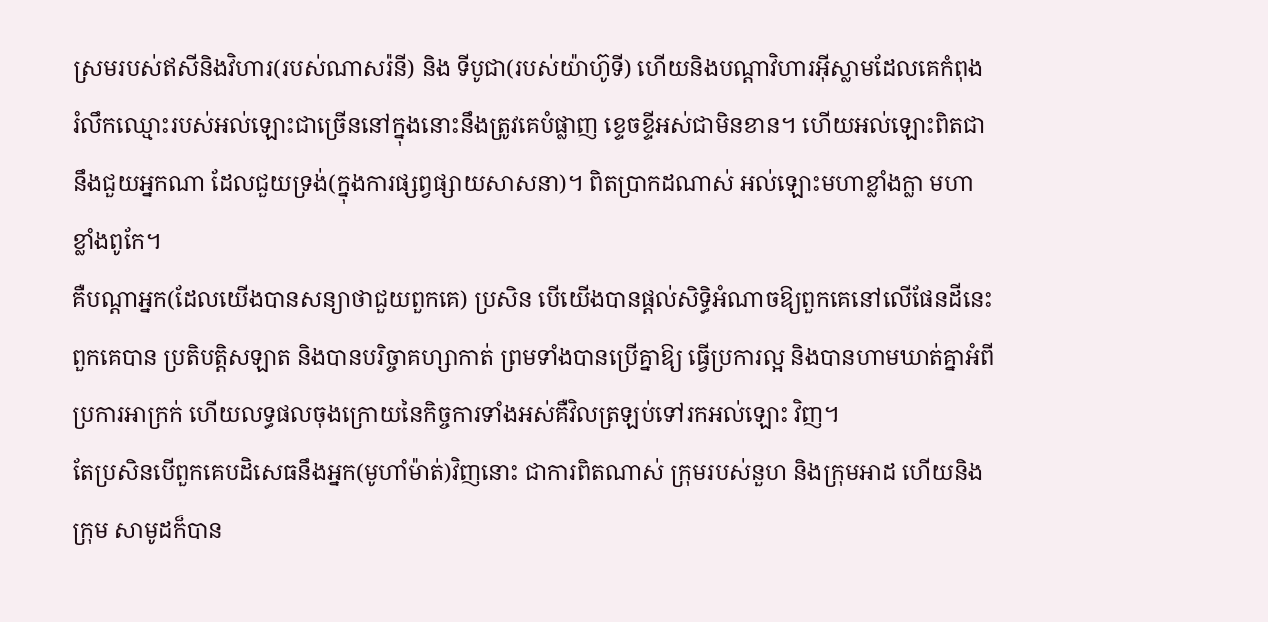ស្រមរបស់ឥសីនិងវិហារ(របស់ណាសរ៉នី) និង ទីបូជា(របស់យ៉ាហ៊ូទី) ហើយនិងបណ្ដាវិហារអ៊ីស្លាមដែលគេកំពុង រំលឹកឈ្មោះរបស់អល់ឡោះជាច្រើននៅក្នុងនោះនឹងត្រូវគេបំផ្លាញ ខេ្ទចខ្ទីអស់ជាមិនខាន។ ហើយអល់ឡោះពិតជានឹងជួយអ្នកណា ដែលជួយទ្រង់(ក្នុងការផ្សព្វផ្សាយសាសនា)។ ពិតប្រាកដណាស់ អល់ឡោះមហាខ្លាំងក្លា មហាខ្លាំងពូកែ។
គឺបណ្ដាអ្នក(ដែលយើងបានសន្យាថាជួយពួកគេ) ប្រសិន បើយើងបានផ្ដល់សិទ្ធិអំណាចឱ្យពួកគេនៅលើផែនដីនេះ ពួកគេបាន ប្រតិបត្ដិសឡាត និងបានបរិច្ចាគហ្សាកាត់ ព្រមទាំងបានប្រើគ្នាឱ្យ ធ្វើប្រការល្អ និងបានហាមឃាត់គ្នាអំពីប្រការអាក្រក់ ហើយលទ្ធផលចុងក្រោយនៃកិច្ចការទាំងអស់គឺវិលត្រឡប់ទៅរកអល់ឡោះ វិញ។
តែប្រសិនបើពួកគេបដិសេធនឹងអ្នក(មូហាំម៉ាត់)វិញនោះ ជាការពិតណាស់ ក្រុមរបស់នួហ និងក្រុមអាដ ហើយនិងក្រុម សាមូដក៏បាន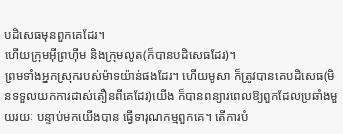បដិសេធមុនពួកគេដែរ។
ហើយក្រុមអ៊ីព្រហ៊ីម និងក្រុមលូត(ក៏បានបដិសេធដែរ)។
ព្រមទាំងអ្នកស្រុករបស់ម៉ាទយ៉ាន់ផងដែរ។ ហើយមូសា ក៏ត្រូវបានគេបដិសេធ(មិនទទួលយកការដាស់តឿនពីគេដែរ)យើង ក៏បានពន្យារពេលឱ្យពួកដែលប្រឆាំងមួយរយៈ បន្ទាប់មកយើងបាន ធ្វើទារុណកម្មពួកគេ។ តើការបំ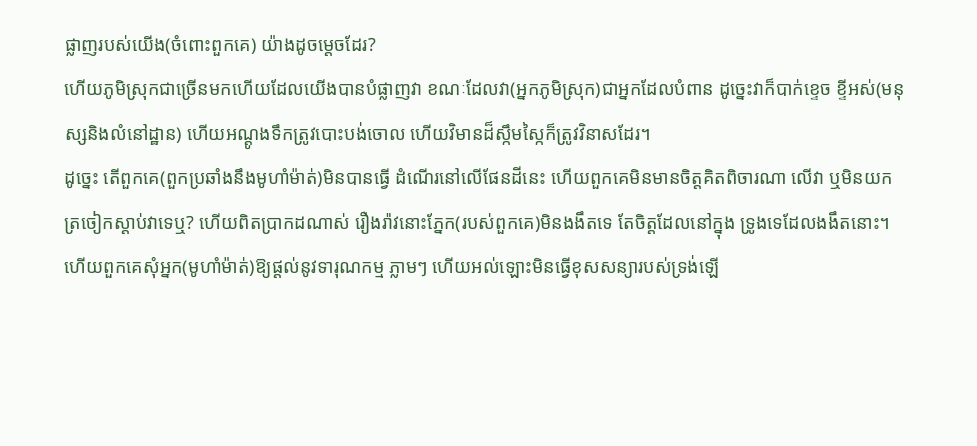ផ្លាញរបស់យើង(ចំពោះពួកគេ) យ៉ាងដូចមេ្ដចដែរ?
ហើយភូមិស្រុកជាច្រើនមកហើយដែលយើងបានបំផ្លាញវា ខណៈដែលវា(អ្នកភូមិស្រុក)ជាអ្នកដែលបំពាន ដូចេ្នះវាក៏បាក់ខេ្ទច ខ្ទីអស់(មនុស្សនិងលំនៅដ្ឋាន) ហើយអណ្ដូងទឹកត្រូវបោះបង់ចោល ហើយវិមានដ៏ស្កឹមស្កៃក៏ត្រូវវិនាសដែរ។
ដូចេ្នះ តើពួកគេ(ពួកប្រឆាំងនឹងមូហាំម៉ាត់)មិនបានធ្វើ ដំណើរនៅលើផែនដីនេះ ហើយពួកគេមិនមានចិត្ដគិតពិចារណា លើវា ឬមិនយកត្រចៀកស្ដាប់វាទេឬ? ហើយពិតប្រាកដណាស់ រឿងរ៉ាវនោះភ្នែក(របស់ពួកគេ)មិនងងឹតទេ តែចិត្ដដែលនៅក្នុង ទ្រូងទេដែលងងឹតនោះ។
ហើយពួកគេសុំអ្នក(មូហាំម៉ាត់)ឱ្យផ្ដល់នូវទារុណកម្ម ភ្លាមៗ ហើយអល់ឡោះមិនធ្វើខុសសន្យារបស់ទ្រង់ឡើ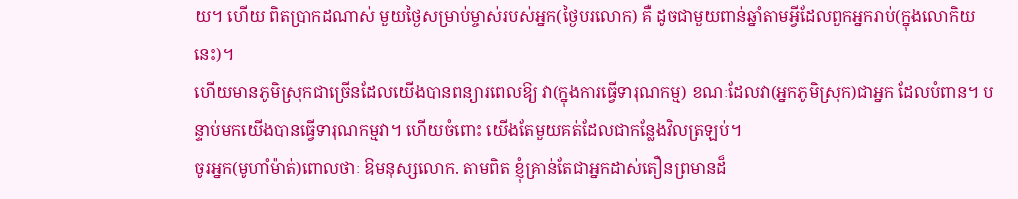យ។ ហើយ ពិតប្រាកដណាស់ មួយថ្ងៃសម្រាប់ម្ចាស់របស់អ្នក(ថ្ងៃបរលោក) គឺ ដូចជាមួយពាន់ឆ្នាំតាមអ្វីដែលពួកអ្នករាប់(ក្នុងលោកិយនេះ)។
ហើយមានភូមិស្រុកជាច្រើនដែលយើងបានពន្យារពេលឱ្យ វា(ក្នុងការធ្វើទារុណកម្ម) ខណៈដែលវា(អ្នកភូមិស្រុក)ជាអ្នក ដែលបំពាន។ បន្ទាប់មកយើងបានធ្វើទារុណកម្មវា។ ហើយចំពោះ យើងតែមួយគត់ដែលជាកន្លែងវិលត្រឡប់។
ចូរអ្នក(មូហាំម៉ាត់)ពោលថាៈ ឱមនុស្សលោក. តាមពិត ខ្ញុំគ្រាន់តែជាអ្នកដាស់តឿនព្រមានដ៏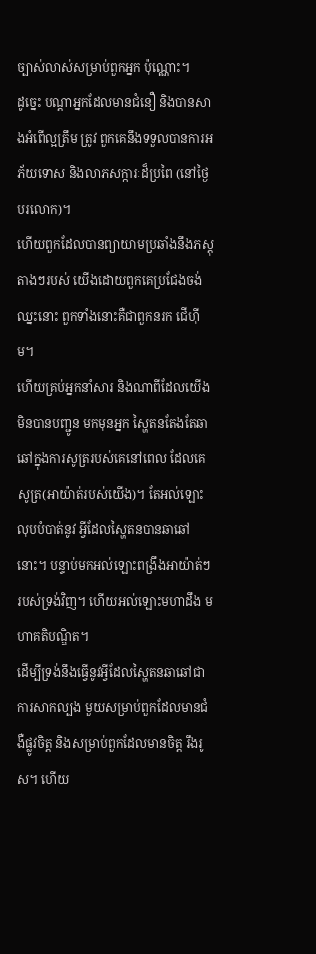ច្បាស់លាស់សម្រាប់ពួកអ្នក ប៉ុណ្ណោះ។
ដូចេ្នះ បណ្ដាអ្នកដែលមានជំនឿ និងបានសាងអំពើល្អត្រឹម ត្រូវ ពួកគេនឹងទទួលបានការអភ័យទោស និងលាភសក្ការៈដ៏ប្រពៃ (នៅថ្ងៃបរលោក)។
ហើយពួកដែលបានព្យាយាមប្រឆាំងនឹងភស្ដុតាងៗរបស់ យើងដោយពួកគេប្រជែងចង់ឈ្នះនោះ ពួកទាំងនោះគឺជាពួកនរក ជើហ៊ីម។
ហើយគ្រប់អ្នកនាំសារ និងណាពីដែលយើងមិនបានបញ្ជូន មកមុនអ្នក ស្ហៃតនតែងតែឆាឆៅក្នុងការសូត្ររបស់គេនៅពេល ដែលគេសូត្រ(អាយ៉ាត់របស់យើង)។ តែអល់ឡោះលុបបំបាត់នូវ អ្វីដែលស្ហៃតនបានឆាឆៅនោះ។ បន្ទាប់មកអល់ឡោះពង្រឹងអាយ៉ាត់ៗរបស់ទ្រង់វិញ។ ហើយអល់ឡោះមហាដឹង មហាគតិបណ្ឌិត។
ដើម្បីទ្រង់នឹងធ្វើនូវអ្វីដែលស្ហៃតនឆាឆៅជាការសាកល្បង មួយសម្រាប់ពួកដែលមានជំងឺផ្លូវចិត្ដ និងសម្រាប់ពួកដែលមានចិត្ដ រឹងរូស។ ហើយ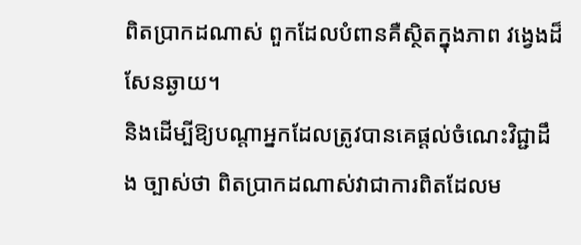ពិតប្រាកដណាស់ ពួកដែលបំពានគឺស្ថិតក្នុងភាព វងេ្វងដ៏សែនឆ្ងាយ។
និងដើម្បីឱ្យបណ្ដាអ្នកដែលត្រូវបានគេផ្ដល់ចំណេះវិជ្ជាដឹង ច្បាស់ថា ពិតប្រាកដណាស់វាជាការពិតដែលម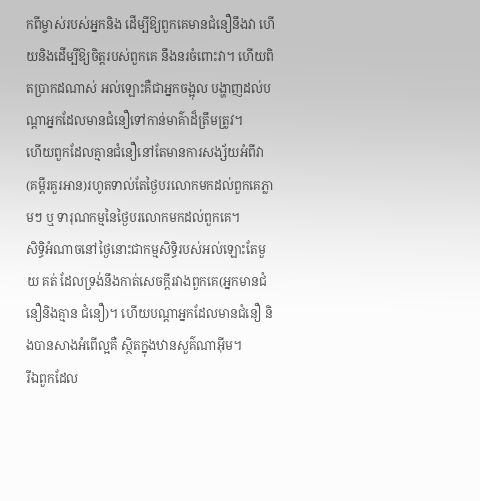កពីម្ចាស់របស់អ្នកនិង ដើម្បីឱ្យពួកគេមានជំនឿនឹងវា ហើយនិងដើម្បីឱ្យចិត្ដរបស់ពួកគេ នឹងនរចំពោះវា។ ហើយពិតប្រាកដណាស់ អល់ឡោះគឺជាអ្នកចង្អុល បង្ហាញដល់បណ្ដាអ្នកដែលមានជំនឿទៅកាន់មាគ៌ាដ៏ត្រឹមត្រូវ។
ហើយពួកដែលគ្មានជំនឿនៅតែមានការសង្ស័យអំពីវា (គម្ពីរគួរអាន)រហូតទាល់តែថ្ងៃបរលោកមកដល់ពួកគេភ្លាមៗ ឬ ទារុណកម្មនៃថ្ងៃបរលោកមកដល់ពួកគេ។
សិទ្ធិអំណាចនៅថ្ងៃនោះជាកម្មសិទ្ធិរបស់អល់ឡោះតែមួយ គត់ ដែលទ្រង់នឹងកាត់សេចក្ដីរវាងពួកគេ(អ្នកមានជំនឿនិងគ្មាន ជំនឿ)។ ហើយបណ្ដាអ្នកដែលមានជំនឿ និងបានសាងអំពើល្អគឺ ស្ថិតក្នុងឋានសួគ៌ណាអ៊ីម។
រីឯពួកដែល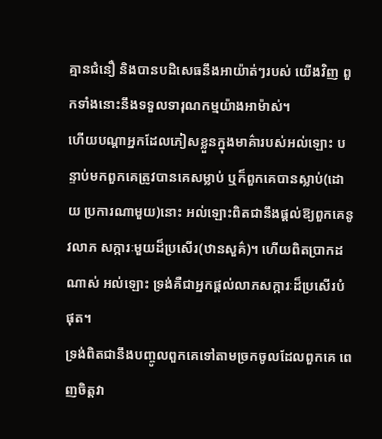គ្មានជំនឿ និងបានបដិសេធនឹងអាយ៉ាត់ៗរបស់ យើងវិញ ពួកទាំងនោះនឹងទទួលទារុណកម្មយ៉ាងអាម៉ាស់។
ហើយបណ្ដាអ្នកដែលភៀសខ្លួនក្នុងមាគ៌ារបស់អល់ឡោះ បន្ទាប់មកពួកគេត្រូវបានគេសម្លាប់ ឬក៏ពួកគេបានស្លាប់(ដោយ ប្រការណាមួយ)នោះ អល់ឡោះពិតជានឹងផ្ដល់ឱ្យពួកគេនូវលាភ សក្ការៈមួយដ៏ប្រសើរ(ឋានសួគ៌)។ ហើយពិតប្រាកដណាស់ អល់ឡោះ ទ្រង់គឺជាអ្នកផ្ដល់លាភសក្ការៈដ៏ប្រសើរបំផុត។
ទ្រង់ពិតជានឹងបញ្ចូលពួកគេទៅតាមច្រកចូលដែលពួកគេ ពេញចិត្ដវា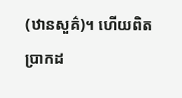(ឋានសួគ៌)។ ហើយពិតប្រាកដ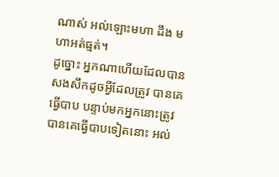ណាស់ អល់ឡោះមហា ដឹង មហាអត់ធ្មត់។
ដូច្នោះ អ្នកណាហើយដែលបានសងសឹកដូចអ្វីដែលត្រូវ បានគេធ្វើបាប បន្ទាប់មកអ្នកនោះត្រូវបានគេធ្វើបាបទៀតនោះ អល់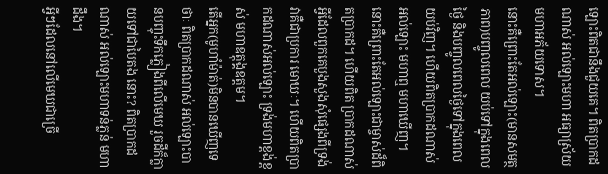ឡោះពិតជានឹងជួយគេ។ ពិតប្រាកដណាស់ អល់ឡោះមហា អធ្យាស្រ័យ មហាអភ័យទោស។
នោះគឺព្រោះតែអល់ឡោះ(មានសមត្ថភាព)បញ្ចូលពេល យប់ទៅក្នុងពេលថ្ងៃ និងបញ្ចូលពេលថ្ងៃទៅក្នុងពេលយប់វិញ។ ហើយពិតប្រាកដណាស់ អល់ឡោះ មហាឮ មហាឃើញ។
នោះគឺព្រោះតែអល់ឡោះជាម្ចាស់ដ៏ពិតប្រាកដ។ ហើយពិត ប្រាកដណាស់ អ្វីដែលពួកគេបួងសួងសុំផេ្សងពីទ្រង់ វាគឺជាប្រការ មោឃៈ។ ហើយពិតប្រាកដណាស់អល់ឡោះ ទ្រង់មហាខ្ពង់ខ្ពស់ មហាឧត្ដុង្គឧត្ដម។
តើអ្នក(មូហាំម៉ាត់)មិនបានឃើញទេថាៈ ពិតប្រាកដណាស់ អល់ឡោះបានបញ្ចុះទឹកភ្លៀងពីលើមេឃ រួចដីក៏ក្លាយទៅជាបៃតង នោះ? ពិតប្រាកដណាស់ អល់ឡោះមហាទន់ភ្លន់ មហាដឹង។
អ្វីៗដែលនៅលើមេឃជាច្រើ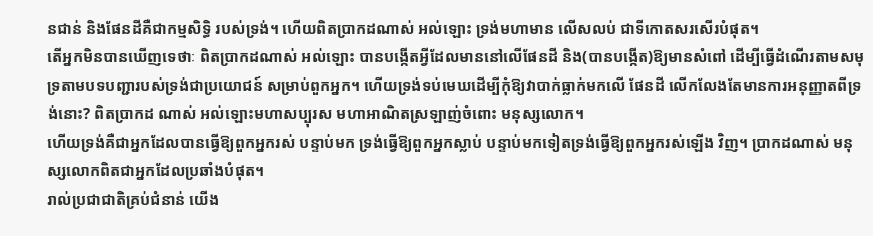នជាន់ និងផែនដីគឺជាកម្មសិទ្ធិ របស់ទ្រង់។ ហើយពិតប្រាកដណាស់ អល់ឡោះ ទ្រង់មហាមាន លើសលប់ ជាទីកោតសរសើរបំផុត។
តើអ្នកមិនបានឃើញទេថាៈ ពិតប្រាកដណាស់ អល់ឡោះ បានបង្កើតអ្វីដែលមាននៅលើផែនដី និង(បានបង្កើត)ឱ្យមានសំពៅ ដើម្បីធ្វើដំណើរតាមសមុទ្រតាមបទបញ្ជារបស់ទ្រង់ជាប្រយោជន៍ សម្រាប់ពួកអ្នក។ ហើយទ្រង់ទប់មេឃដើម្បីកុំឱ្យវាបាក់ធ្លាក់មកលើ ផែនដី លើកលែងតែមានការអនុញ្ញាតពីទ្រង់នោះ? ពិតប្រាកដ ណាស់ អល់ឡោះមហាសប្បុរស មហាអាណិតស្រឡាញ់ចំពោះ មនុស្សលោក។
ហើយទ្រង់គឺជាអ្នកដែលបានធ្វើឱ្យពួកអ្នករស់ បន្ទាប់មក ទ្រង់ធ្វើឱ្យពួកអ្នកស្លាប់ បន្ទាប់មកទៀតទ្រង់ធ្វើឱ្យពួកអ្នករស់ឡើង វិញ។ ប្រាកដណាស់ មនុស្សលោកពិតជាអ្នកដែលប្រឆាំងបំផុត។
រាល់ប្រជាជាតិគ្រប់ជំនាន់ យើង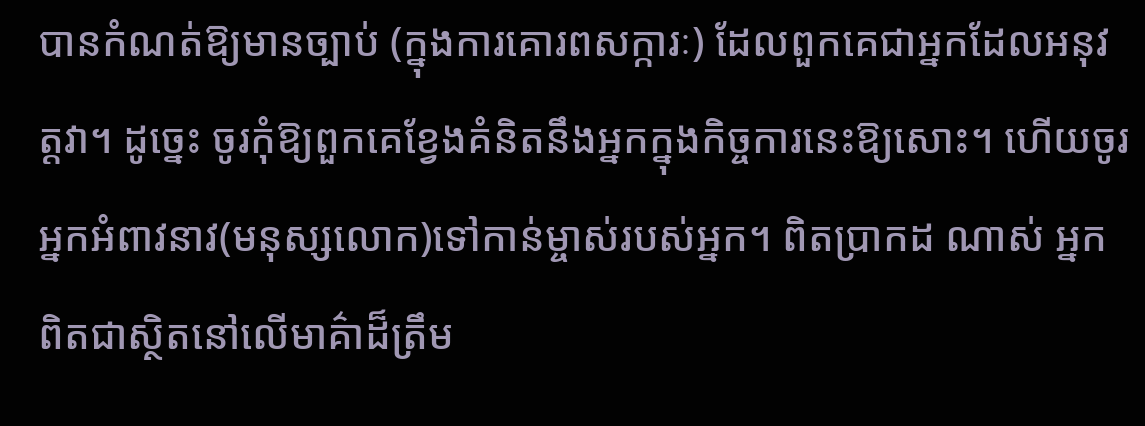បានកំណត់ឱ្យមានច្បាប់ (ក្នុងការគោរពសក្ការៈ) ដែលពួកគេជាអ្នកដែលអនុវត្ដវា។ ដូចេ្នះ ចូរកុំឱ្យពួកគេខ្វែងគំនិតនឹងអ្នកក្នុងកិច្ចការនេះឱ្យសោះ។ ហើយចូរ អ្នកអំពាវនាវ(មនុស្សលោក)ទៅកាន់ម្ចាស់របស់អ្នក។ ពិតប្រាកដ ណាស់ អ្នកពិតជាស្ថិតនៅលើមាគ៌ាដ៏ត្រឹម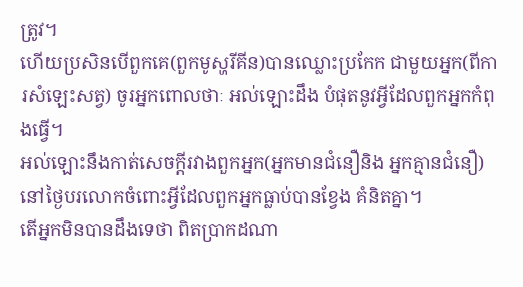ត្រូវ។
ហើយប្រសិនបើពួកគេ(ពួកមូស្ហរីគីន)បានឈ្លោះប្រកែក ជាមួយអ្នក(ពីការសំឡេះសត្វ) ចូរអ្នកពោលថាៈ អល់ឡោះដឹង បំផុតនូវអ្វីដែលពួកអ្នកកំពុងធ្វើ។
អល់ឡោះនឹងកាត់សេចក្ដីរវាងពួកអ្នក(អ្នកមានជំនឿនិង អ្នកគ្មានជំនឿ)នៅថ្ងៃបរលោកចំពោះអ្វីដែលពួកអ្នកធ្លាប់បានខ្វែង គំនិតគ្នា។
តើអ្នកមិនបានដឹងទេថា ពិតប្រាកដណា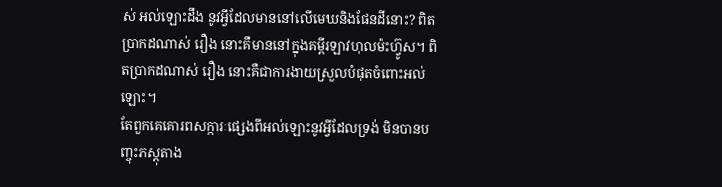ស់ អល់ឡោះដឹង នូវអ្វីដែលមាននៅលើមេឃនិងផែនដីនោះ? ពិតប្រាកដណាស់ រឿង នោះគឺមាននៅក្នុងគម្ពីរឡាវហុលម៉ះហ្វ៊ូស។ ពិតប្រាកដណាស់ រឿង នោះគឺជាការងាយស្រួលបំផុតចំពោះអល់ឡោះ។
តែពួកគេគោរពសក្ការៈផេ្សងពីអល់ឡោះនូវអ្វីដែលទ្រង់ មិនបានបញ្ចុះភស្ដុតាង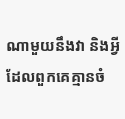ណាមួយនឹងវា និងអ្វីដែលពួកគេគ្មានចំ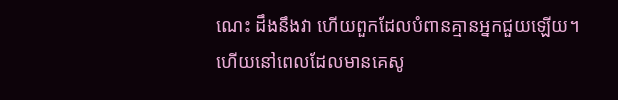ណេះ ដឹងនឹងវា ហើយពួកដែលបំពានគ្មានអ្នកជួយឡើយ។
ហើយនៅពេលដែលមានគេសូ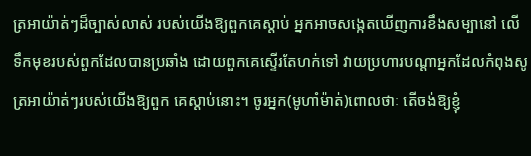ត្រអាយ៉ាត់ៗដ៏ច្បាស់លាស់ របស់យើងឱ្យពួកគេស្ដាប់ អ្នកអាចសងេ្កតឃើញការខឹងសម្បានៅ លើទឹកមុខរបស់ពួកដែលបានប្រឆាំង ដោយពួកគេស្ទើរតែហក់ទៅ វាយប្រហារបណ្ដាអ្នកដែលកំពុងសូត្រអាយ៉ាត់ៗរបស់យើងឱ្យពួក គេស្ដាប់នោះ។ ចូរអ្នក(មូហាំម៉ាត់)ពោលថាៈ តើចង់ឱ្យខ្ញុំ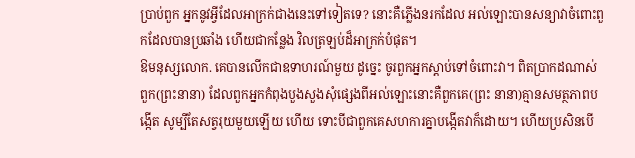ប្រាប់ពួក អ្នកនូវអ្វីដែលអាក្រក់ជាងនេះទៅទៀតទេ? នោះគឺភ្លើងនរកដែល អល់ឡោះបានសន្យាវាចំពោះពួកដែលបានប្រឆាំង ហើយជាកន្លែង វិលត្រឡប់ដ៏អាក្រក់បំផុត។
ឱមនុស្សលោក. គេបានលើកជាឧទាហរណ៍មួយ ដូចេ្នះ ចូរពួកអ្នកស្ដាប់ទៅចំពោះវា។ ពិតប្រាកដណាស់ ពួក(ព្រះនានា) ដែលពួកអ្នកកំពុងបួងសួងសុំផេ្សងពីអល់ឡោះនោះគឺពួកគេ(ព្រះ នានា)គ្មានសមត្ថភាពបង្កើត សូម្បីតែសត្វរុយមួយឡើយ ហើយ ទោះបីជាពួកគេសហការគ្នាបង្កើតវាក៏ដោយ។ ហើយប្រសិនបើ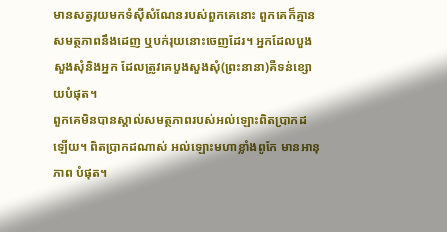មានសត្វរុយមកទំស៊ីសំណែនរបស់ពួកគេនោះ ពួកគេក៏គ្មានសមត្ថភាពនឹងដេញ ឬបក់រុយនោះចេញដែរ។ អ្នកដែលបួងសួងសុំនិងអ្នក ដែលត្រូវគេបួងសួងសុំ(ព្រះនានា)គឺទន់ខ្សោយបំផុត។
ពួកគេមិនបានស្គាល់សមត្ថភាពរបស់អល់ឡោះពិតប្រាកដ ឡើយ។ ពិតប្រាកដណាស់ អល់ឡោះមហាខ្លាំងពូកែ មានអានុភាព បំផុត។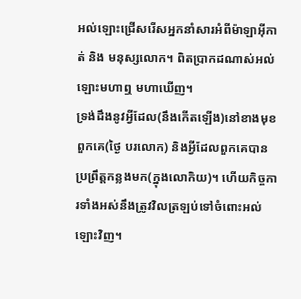អល់ឡោះជ្រើសរើសអ្នកនាំសារអំពីម៉ាឡាអ៊ីកាត់ និង មនុស្សលោក។ ពិតប្រាកដណាស់អល់ឡោះមហាឮ មហាឃើញ។
ទ្រង់ដឹងនូវអ្វីដែល(នឹងកើតឡើង)នៅខាងមុខពួកគេ(ថ្ងៃ បរលោក) និងអ្វីដែលពួកគេបានប្រព្រឹត្ដកន្លងមក(ក្នុងលោកិយ)។ ហើយកិច្ចការទាំងអស់នឹងត្រូវវិលត្រឡប់ទៅចំពោះអល់ឡោះវិញ។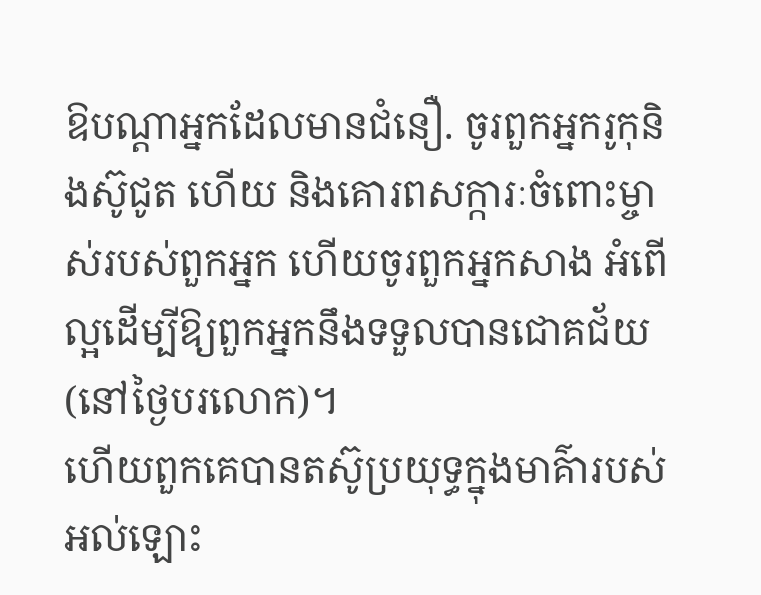ឱបណ្ដាអ្នកដែលមានជំនឿ. ចូរពួកអ្នករូកុនិងស៊ូជូត ហើយ និងគោរពសក្ការៈចំពោះម្ចាស់របស់ពួកអ្នក ហើយចូរពួកអ្នកសាង អំពើល្អដើម្បីឱ្យពួកអ្នកនឹងទទួលបានជោគជ័យ(នៅថ្ងៃបរលោក)។
ហើយពួកគេបានតស៊ូប្រយុទ្ធក្នុងមាគ៌ារបស់អល់ឡោះ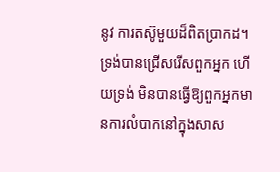នូវ ការតស៊ូមួយដ៏ពិតប្រាកដ។ ទ្រង់បានជ្រើសរើសពួកអ្នក ហើយទ្រង់ មិនបានធ្វើឱ្យពួកអ្នកមានការលំបាកនៅក្នុងសាស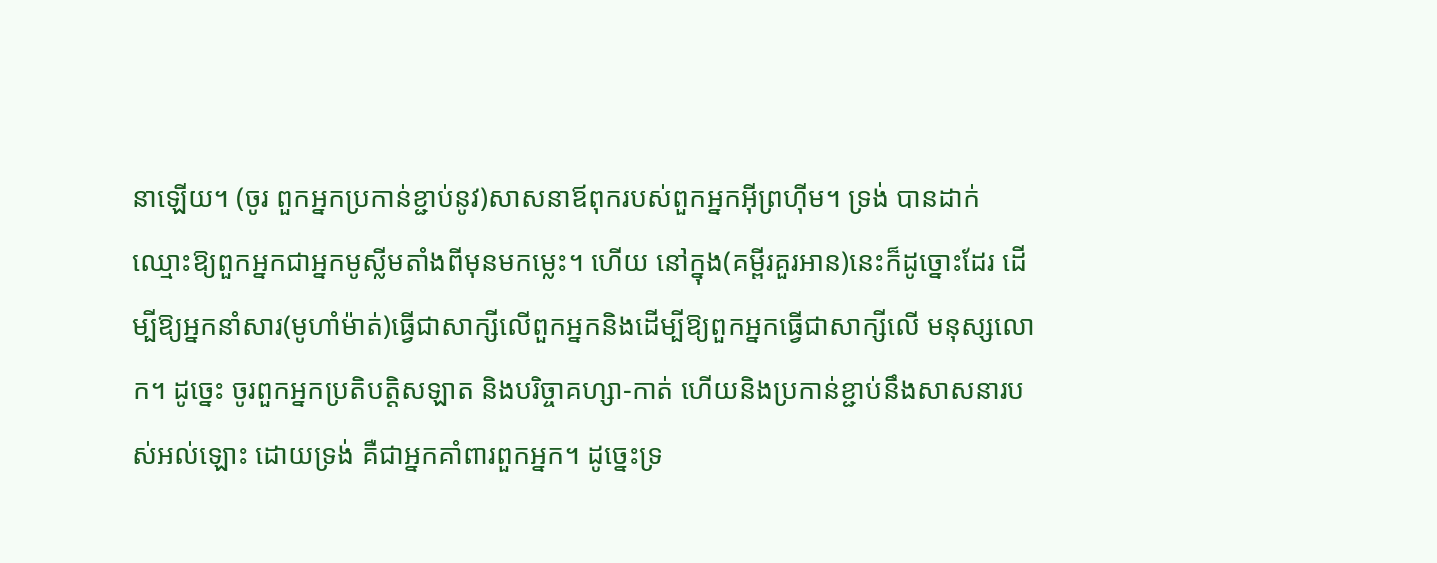នាឡើយ។ (ចូរ ពួកអ្នកប្រកាន់ខ្ជាប់នូវ)សាសនាឪពុករបស់ពួកអ្នកអ៊ីព្រហ៊ីម។ ទ្រង់ បានដាក់ឈ្មោះឱ្យពួកអ្នកជាអ្នកមូស្លីមតាំងពីមុនមកម្លេះ។ ហើយ នៅក្នុង(គម្ពីរគួរអាន)នេះក៏ដូច្នោះដែរ ដើម្បីឱ្យអ្នកនាំសារ(មូហាំម៉ាត់)ធ្វើជាសាក្សីលើពួកអ្នកនិងដើម្បីឱ្យពួកអ្នកធ្វើជាសាក្សីលើ មនុស្សលោក។ ដូចេ្នះ ចូរពួកអ្នកប្រតិបត្ដិសឡាត និងបរិច្ចាគហ្សា-កាត់ ហើយនិងប្រកាន់ខ្ជាប់នឹងសាសនារបស់អល់ឡោះ ដោយទ្រង់ គឺជាអ្នកគាំពារពួកអ្នក។ ដូចេ្នះទ្រ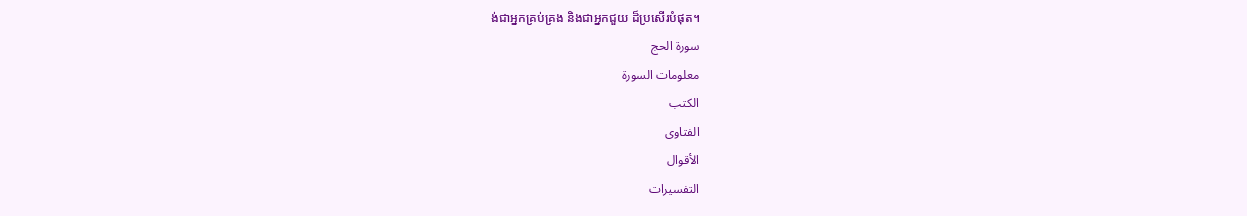ង់ជាអ្នកគ្រប់គ្រង និងជាអ្នកជួយ ដ៏ប្រសើរបំផុត។
سورة الحج
معلومات السورة
الكتب
الفتاوى
الأقوال
التفسيرات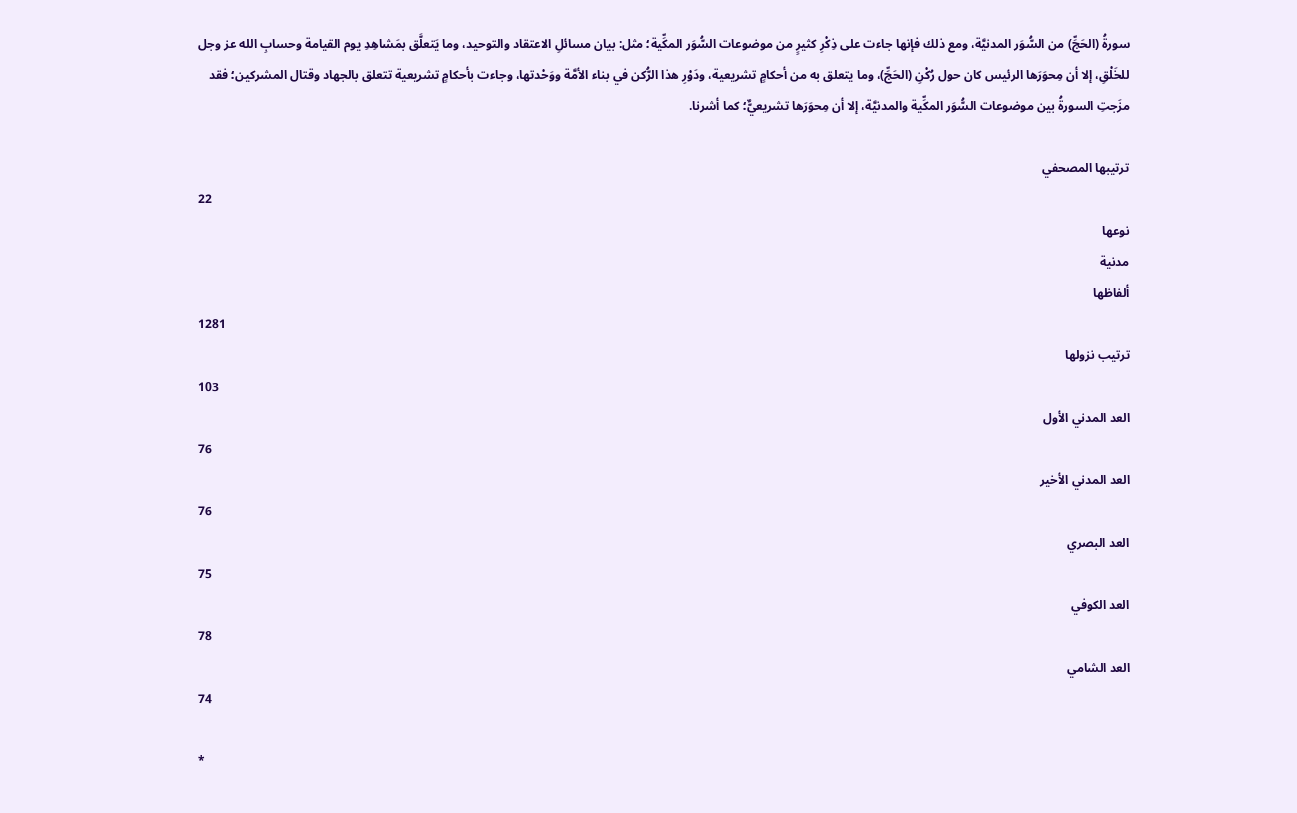سورةُ (الحَجِّ) من السُّوَر المدنيَّة، ومع ذلك فإنها جاءت على ذِكْرِ كثيرٍ من موضوعات السُّوَر المكِّية؛ مثل: بيان مسائلِ الاعتقاد والتوحيد، وما يَتعلَّق بمَشاهِدِ يوم القيامة وحسابِ الله عز وجل للخَلْقِ، إلا أن مِحوَرَها الرئيس كان حول رُكْنِ (الحَجِّ)، وما يتعلق به من أحكامٍ تشريعية، ودَوْرِ هذا الرُّكن في بناء الأمَّة ووَحْدتها، وجاءت بأحكامٍ تشريعية تتعلق بالجهاد وقتال المشركين؛ فقد مزَجتِ السورةُ بين موضوعات السُّوَر المكِّية والمدنيَّة، إلا أن مِحوَرَها تشريعيٌّ؛ كما أشرنا.

ترتيبها المصحفي
22
نوعها
مدنية
ألفاظها
1281
ترتيب نزولها
103
العد المدني الأول
76
العد المدني الأخير
76
العد البصري
75
العد الكوفي
78
العد الشامي
74

*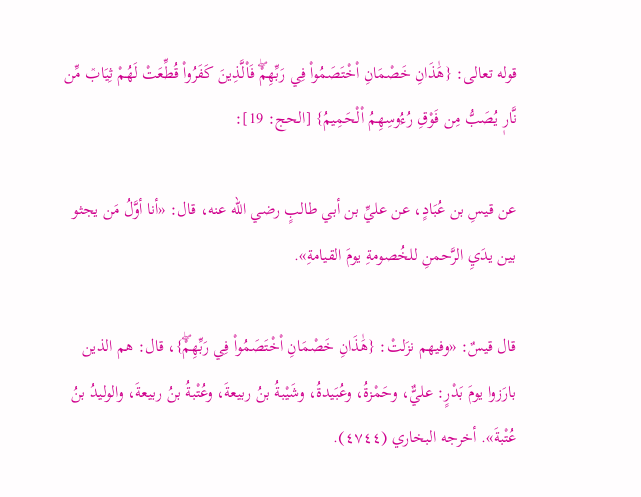قوله تعالى: {هَٰذَانِ خَصْمَانِ اْخْتَصَمُواْ فِي رَبِّهِمْۖ فَاْلَّذِينَ كَفَرُواْ قُطِّعَتْ لَهُمْ ثِيَابٞ مِّن نَّارٖ يُصَبُّ مِن فَوْقِ رُءُوسِهِمُ اْلْحَمِيمُ} [الحج: 19]:

عن قيسِ بن عُبَادٍ، عن عليِّ بن أبي طالبٍ رضي الله عنه، قال: «أنا أوَّلُ مَن يجثو بين يدَيِ الرَّحمنِ للخُصومةِ يومَ القيامةِ».

قال قيسٌ: «وفيهم نزَلتْ: {هَٰذَانِ خَصْمَانِ اْخْتَصَمُواْ فِي رَبِّهِمْۖ}، قال: هم الذين بارَزوا يومَ بَدْرٍ: عليٌّ، وحَمْزةُ، وعُبَيدةُ، وشَيْبةُ بنُ ربيعةَ، وعُتْبةُ بنُ ربيعةَ، والوليدُ بنُ عُتْبةَ». أخرجه البخاري (٤٧٤٤).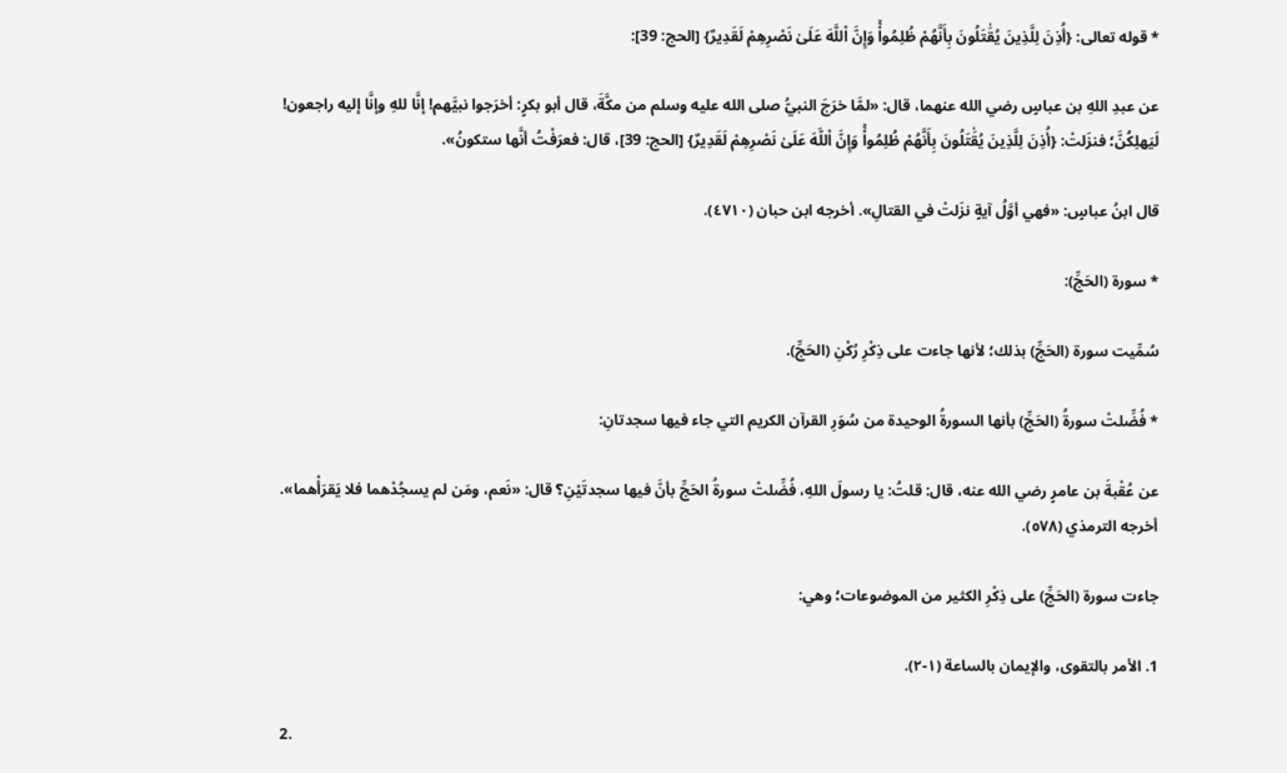* قوله تعالى: {أُذِنَ لِلَّذِينَ يُقَٰتَلُونَ بِأَنَّهُمْ ظُلِمُواْۚ وَإِنَّ اْللَّهَ عَلَىٰ نَصْرِهِمْ لَقَدِيرٌ} [الحج: 39]:

عن عبدِ اللهِ بن عباسٍ رضي الله عنهما، قال: «لمَّا خرَجَ النبيُّ صلى الله عليه وسلم من مكَّةَ، قال أبو بكرٍ: أخرَجوا نبيَّهم! إنَّا للهِ وإنَّا إليه راجعون! لَيَهلِكُنَّ؛ فنزَلتْ: {أُذِنَ لِلَّذِينَ يُقَٰتَلُونَ بِأَنَّهُمْ ظُلِمُواْۚ وَإِنَّ اْللَّهَ عَلَىٰ نَصْرِهِمْ لَقَدِيرٌ} [الحج: 39]، قال: فعرَفْتُ أنَّها ستكونُ».

قال ابنُ عباسٍ: «فهي أوَّلُ آيةٍ نزَلتْ في القتالِ». أخرجه ابن حبان (٤٧١٠).

* سورة (الحَجِّ):

سُمِّيت سورة (الحَجِّ) بذلك؛ لأنها جاءت على ذِكْرِ رُكْنِ (الحَجِّ).

* فُضِّلتْ سورةُ (الحَجِّ) بأنها السورةُ الوحيدة من سُوَرِ القرآن الكريم التي جاء فيها سجدتانِ:

عن عُقْبةَ بن عامرٍ رضي الله عنه، قال: قلتُ: يا رسولَ اللهِ، فُضِّلتْ سورةُ الحَجِّ بأنَّ فيها سجدتَيْنِ؟ قال: «نَعم، ومَن لم يسجُدْهما فلا يَقرَأْهما». أخرجه الترمذي (٥٧٨).

جاءت سورة (الحَجِّ) على ذِكْرِ الكثير من الموضوعات؛ وهي:

1. الأمر بالتقوى، والإيمان بالساعة (١-٢).

2.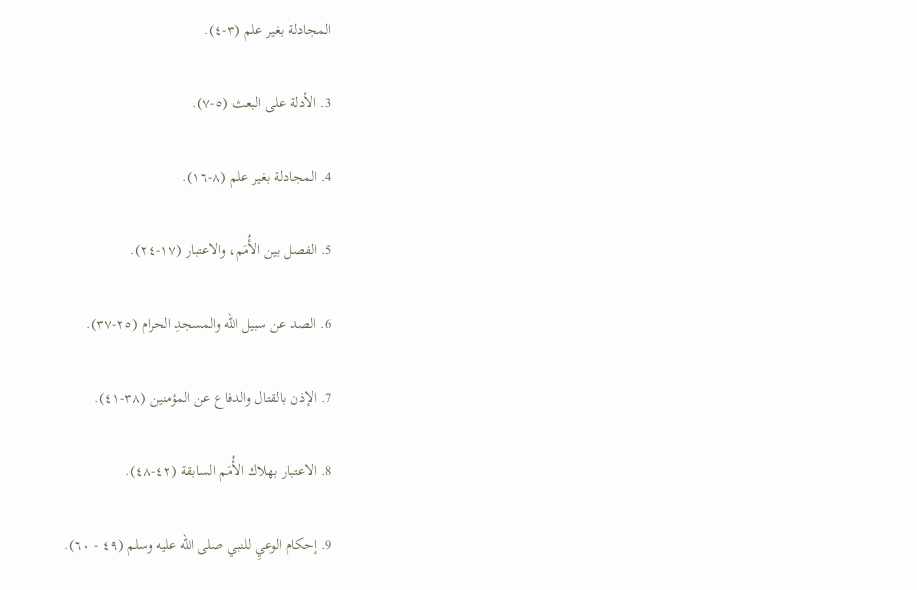المجادلة بغير علم (٣-٤).

3. الأدلة على البعث (٥-٧).

4. المجادلة بغير علم (٨-١٦).

5. الفصل بين الأُمَم، والاعتبار (١٧-٢٤).

6. الصد عن سبيل الله والمسجدِ الحرام (٢٥-٣٧).

7. الإذن بالقتال والدفاع عن المؤمنين (٣٨-٤١).

8. الاعتبار بهلاك الأُمَم السابقة (٤٢-٤٨).

9. إحكام الوعيِ للنبي صلى الله عليه وسلم (٤٩ - ٦٠).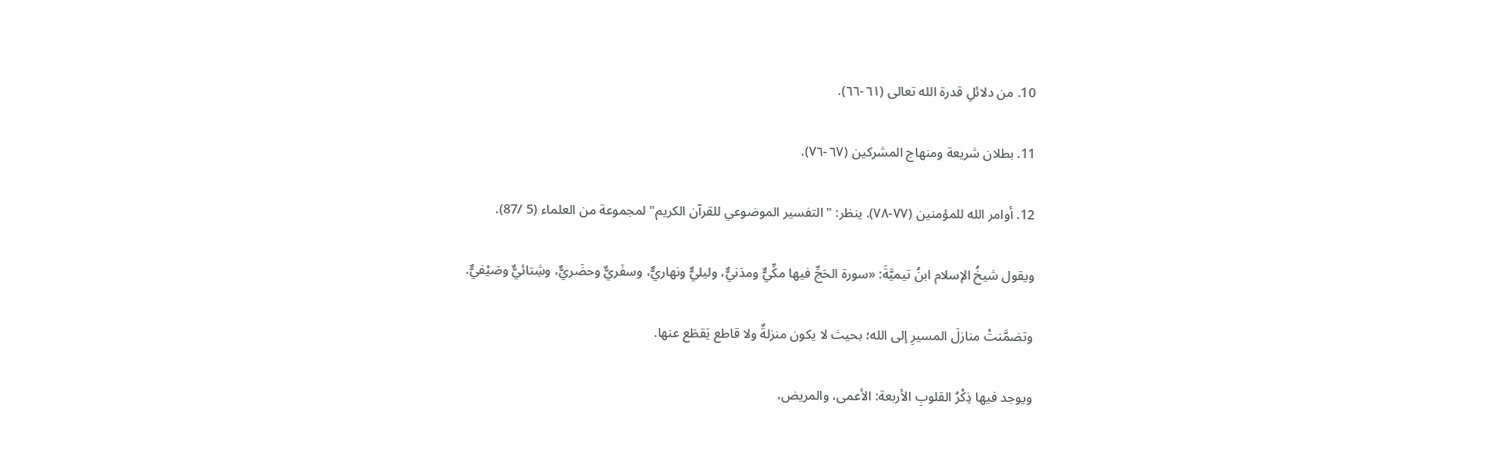10. من دلائلِ قدرة الله تعالى (٦١-٦٦).

11. بطلان شريعة ومنهاج المشركين (٦٧-٧٦).

12. أوامر الله للمؤمنين (٧٧-٧٨). ينظر: "التفسير الموضوعي للقرآن الكريم" لمجموعة من العلماء (5 /87).

ويقول شيخُ الإسلام ابنُ تيميَّةَ: «سورة الحَجِّ ‌فيها ‌مكِّيٌّ ومدَنيٌّ، وليليٌّ ونهاريٌّ، وسفَريٌّ وحضَريٌّ، وشِتائيٌّ وصَيْفيٌّ.

وتضمَّنتْ منازلَ المسيرِ إلى الله؛ بحيث لا يكون منزلةٌ ولا قاطع يَقطَع عنها.

ويوجد فيها ذِكْرُ القلوبِ الأربعة: الأعمى، والمريض،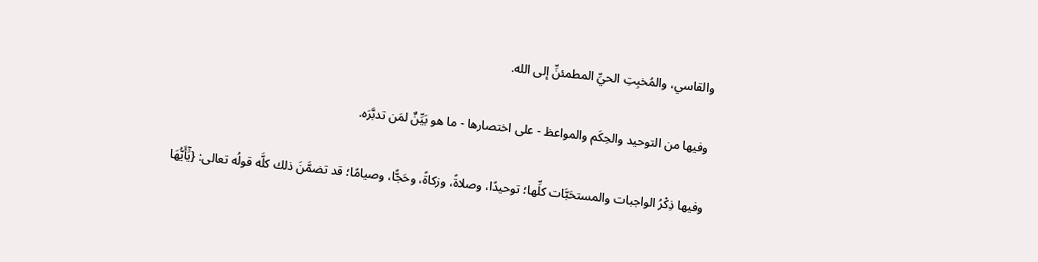والقاسي، والمُخبِتِ الحيِّ المطمئنِّ إلى الله.

وفيها من التوحيد والحِكَم والمواعظ - على اختصارها - ما هو بَيِّنٌ لمَن تدبَّرَه.

وفيها ذِكْرُ الواجبات والمستحَبَّات كلِّها؛ توحيدًا، وصلاةً، وزكاةً، وحَجًّا، وصيامًا؛ قد تضمَّنَ ذلك كلَّه قولُه تعالى: {يَٰٓأَيُّهَا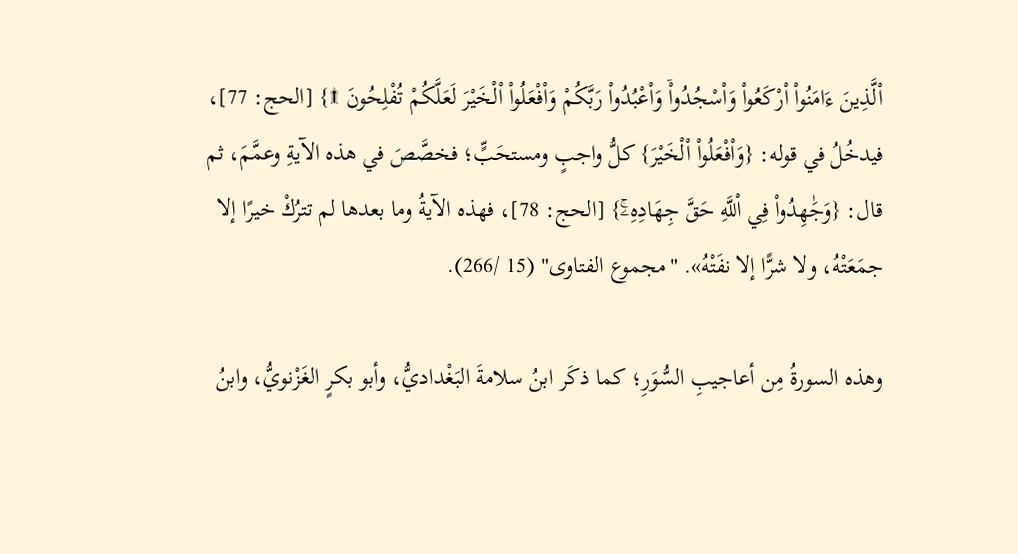اْلَّذِينَ ءَامَنُواْ اْرْكَعُواْ وَاْسْجُدُواْۤ وَاْعْبُدُواْ رَبَّكُمْ وَاْفْعَلُواْ اْلْخَيْرَ لَعَلَّكُمْ تُفْلِحُونَ ۩} [الحج: 77]،  فيدخُلُ في قوله: {وَاْفْعَلُواْ اْلْخَيْرَ} كلُّ واجبٍ ومستحَبٍّ؛ فخصَّصَ في هذه الآيةِ وعمَّمَ، ثم قال: {وَجَٰهِدُواْ فِي اْللَّهِ حَقَّ جِهَادِهِۦۚ} [الحج: 78]، فهذه الآيةُ وما بعدها لم تترُكْ خيرًا إلا جمَعَتْهُ، ولا شرًّا إلا نفَتْهُ». "مجموع الفتاوى" (15 /266).

وهذه السورةُ مِن أعاجيبِ السُّوَرِ؛ كما ذكَر ابنُ سلامةَ البَغْداديُّ، وأبو بكرٍ الغَزْنويُّ، وابنُ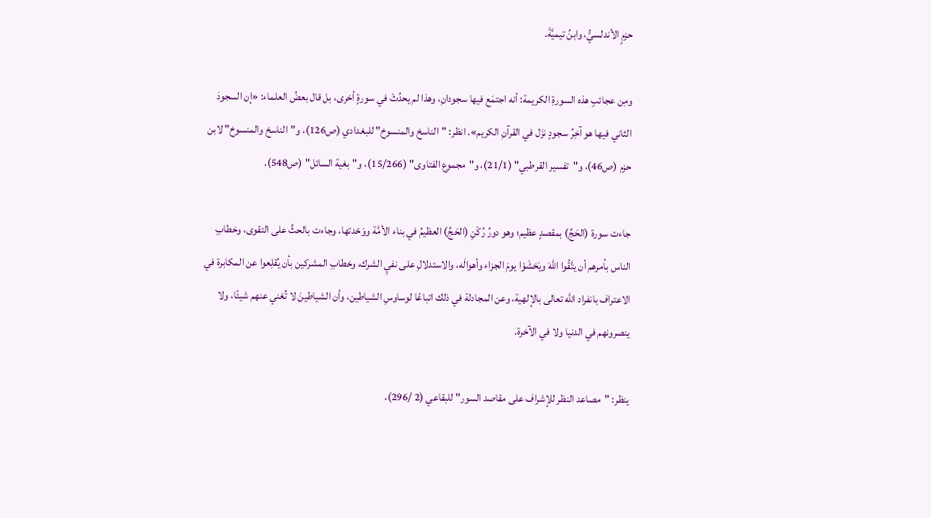حزمٍ الأندلسيُّ، وابنُ تيميَّةَ.

ومِن عجائبِ هذه السورةِ الكريمة: أنه اجتمَع فيها سجودانِ، وهذا لم يحدُثْ في سورةٍ أخرى، بل قال بعضُ العلماء: «إن السجودَ الثاني فيها هو آخِرُ سجودٍ نزَل في القرآنِ الكريم». انظر: "الناسخ والمنسوخ" للبغدادي (ص126)، و"الناسخ والمنسوخ" لابن حزم (ص46)، و"تفسير القرطبي" (21/1)، و"مجموع الفتاوى" (15/266)، و"بغية السائل" (ص548).

جاءت سورة (الحَجِّ) بمقصدٍ عظيم؛ وهو دورُ رُكْنِ (الحَجِّ) العظيمُ في بناء الأمَّة ووَحْدتها، وجاءت بالحثِّ على التقوى، وخطابِ الناس بأمرهم أن يتَّقُوا اللهَ ويَخشَوْا يومَ الجزاء وأهوالَه، والاستدلالِ على نفيِ الشرك، وخطابِ المشركين بأن يُقلِعوا عن المكابرة في الاعتراف بانفراد الله تعالى بالإلهية، وعن المجادلة في ذلك اتباعًا لوساوسِ الشياطين، وأن الشياطينَ لا تُغني عنهم شيئًا، ولا ينصرونهم في الدنيا ولا في الآخرة.

ينظر: "مصاعد النظر للإشراف على مقاصد السور" للبقاعي (2 /296)،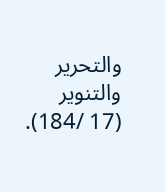والتحرير والتنوير (17 /184).